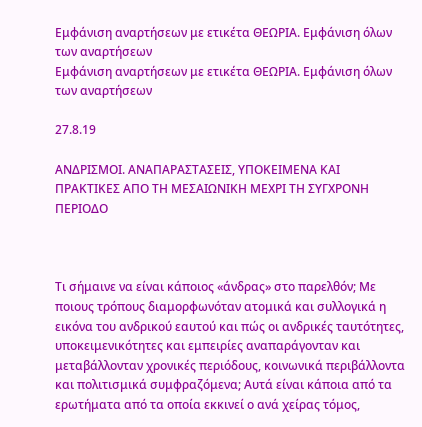Εμφάνιση αναρτήσεων με ετικέτα ΘΕΩΡΙΑ. Εμφάνιση όλων των αναρτήσεων
Εμφάνιση αναρτήσεων με ετικέτα ΘΕΩΡΙΑ. Εμφάνιση όλων των αναρτήσεων

27.8.19

ΑΝΔΡΙΣΜΟΙ. ΑΝΑΠΑΡΑΣΤΑΣΕΙΣ, ΥΠΟΚΕΙΜΕΝΑ ΚΑΙ ΠΡΑΚΤΙΚΕΣ ΑΠΟ ΤΗ ΜΕΣΑΙΩΝΙΚΗ ΜΕΧΡΙ ΤΗ ΣΥΓΧΡΟΝΗ ΠΕΡΙΟΔΟ



Τι σήμαινε να είναι κάποιος «άνδρας» στο παρελθόν; Με ποιους τρόπους διαμορφωνόταν ατομικά και συλλογικά η εικόνα του ανδρικού εαυτού και πώς οι ανδρικές ταυτότητες, υποκειμενικότητες και εμπειρίες αναπαράγονταν και μεταβάλλονταν χρονικές περιόδους, κοινωνικά περιβάλλοντα και πολιτισμικά συμφραζόμενα; Αυτά είναι κάποια από τα ερωτήματα από τα οποία εκκινεί ο ανά χείρας τόμος,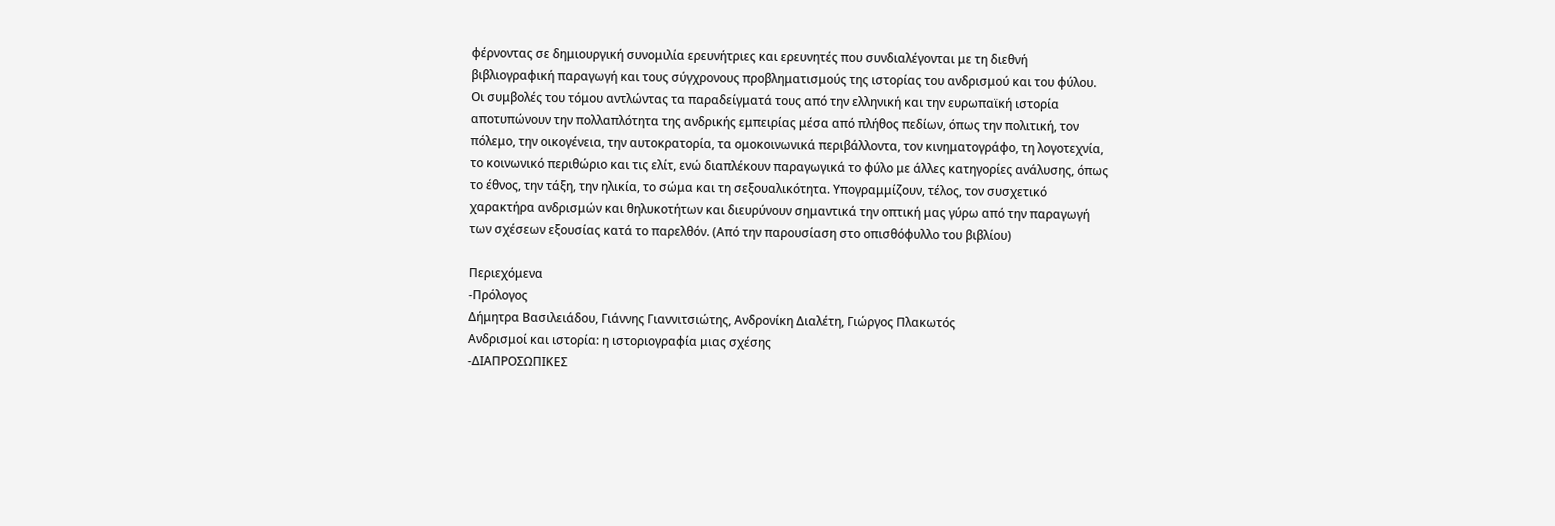φέρνοντας σε δημιουργική συνομιλία ερευνήτριες και ερευνητές που συνδιαλέγονται με τη διεθνή βιβλιογραφική παραγωγή και τους σύγχρονους προβληματισμούς της ιστορίας του ανδρισμού και του φύλου. Οι συμβολές του τόμου αντλώντας τα παραδείγματά τους από την ελληνική και την ευρωπαϊκή ιστορία αποτυπώνουν την πολλαπλότητα της ανδρικής εμπειρίας μέσα από πλήθος πεδίων, όπως την πολιτική, τον πόλεμο, την οικογένεια, την αυτοκρατορία, τα ομοκοινωνικά περιβάλλοντα, τον κινηματογράφο, τη λογοτεχνία, το κοινωνικό περιθώριο και τις ελίτ, ενώ διαπλέκουν παραγωγικά το φύλο με άλλες κατηγορίες ανάλυσης, όπως το έθνος, την τάξη, την ηλικία, το σώμα και τη σεξουαλικότητα. Υπογραμμίζουν, τέλος, τον συσχετικό χαρακτήρα ανδρισμών και θηλυκοτήτων και διευρύνουν σημαντικά την οπτική μας γύρω από την παραγωγή των σχέσεων εξουσίας κατά το παρελθόν. (Από την παρουσίαση στο οπισθόφυλλο του βιβλίου)

Περιεχόμενα
-Πρόλογος
Δήμητρα Βασιλειάδου, Γιάννης Γιαννιτσιώτης, Ανδρονίκη Διαλέτη, Γιώργος Πλακωτός
Ανδρισμοί και ιστορία: η ιστοριογραφία μιας σχέσης
-ΔΙΑΠΡΟΣΩΠΙΚΕΣ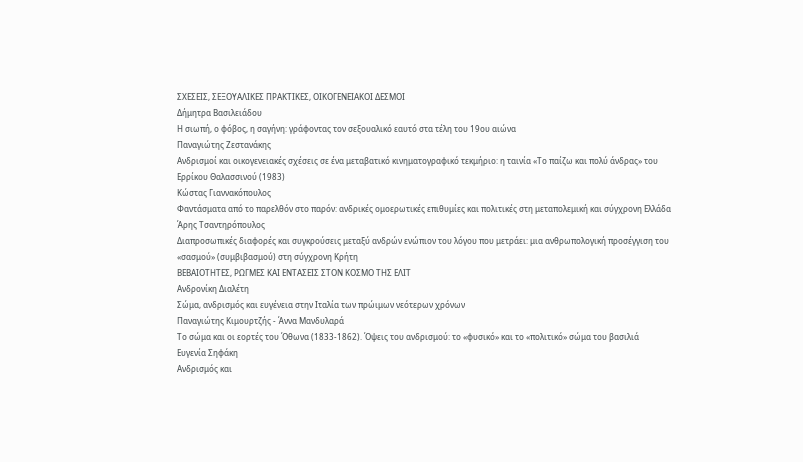ΣΧΕΣΕΙΣ, ΣΕΞΟΥΑΛΙΚΕΣ ΠΡΑΚΤΙΚΕΣ, ΟΙΚΟΓΕΝΕΙΑΚΟΙ ΔΕΣΜΟΙ
Δήμητρα Βασιλειάδου
Η σιωπή, ο φόβος, η σαγήνη: γράφοντας τον σεξουαλικό εαυτό στα τέλη του 19ου αιώνα
Παναγιώτης Ζεστανάκης
Ανδρισμοί και οικογενειακές σχέσεις σε ένα μεταβατικό κινηματογραφικό τεκμήριο: η ταινία «Το παίζω και πολύ άνδρας» του Ερρίκου Θαλασσινού (1983)
Κώστας Γιαννακόπουλος
Φαντάσματα από το παρελθόν στο παρόν: ανδρικές ομοερωτικές επιθυμίες και πολιτικές στη μεταπολεμική και σύγχρονη Ελλάδα
Άρης Τσαντηρόπουλος
Διαπροσωπικές διαφορές και συγκρούσεις μεταξύ ανδρών ενώπιον του λόγου που μετράει: μια ανθρωπολογική προσέγγιση του «σασμού» (συμβιβασμού) στη σύγχρονη Κρήτη
ΒΕΒΑΙΟΤΗΤΕΣ, ΡΩΓΜΕΣ ΚΑΙ ΕΝΤΑΣΕΙΣ ΣΤΟΝ ΚΟΣΜΟ ΤΗΣ ΕΛΙΤ
Ανδρονίκη Διαλέτη
Σώμα, ανδρισμός και ευγένεια στην Ιταλία των πρώιμων νεότερων χρόνων
Παναγιώτης Κιμουρτζής - Άννα Μανδυλαρά
Το σώμα και οι εορτές του Όθωνα (1833-1862). Όψεις του ανδρισμού: το «φυσικό» και το «πολιτικό» σώμα του βασιλιά
Ευγενία Σηφάκη
Ανδρισμός και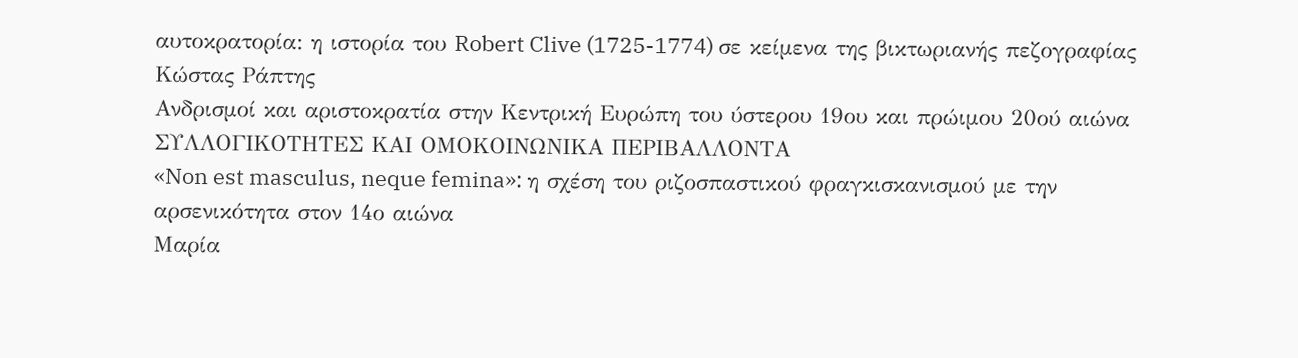αυτοκρατορία: η ιστορία του Robert Clive (1725-1774) σε κείμενα της βικτωριανής πεζογραφίας
Κώστας Ράπτης
Ανδρισμοί και αριστοκρατία στην Κεντρική Ευρώπη του ύστερου 19ου και πρώιμου 20ού αιώνα
ΣΥΛΛΟΓΙΚΟΤΗΤΕΣ ΚΑΙ ΟΜΟΚΟΙΝΩΝΙΚΑ ΠΕΡΙΒΑΛΛΟΝΤΑ
«Non est masculus, neque femina»: η σχέση του ριζοσπαστικού φραγκισκανισμού με την αρσενικότητα στον 14ο αιώνα
Μαρία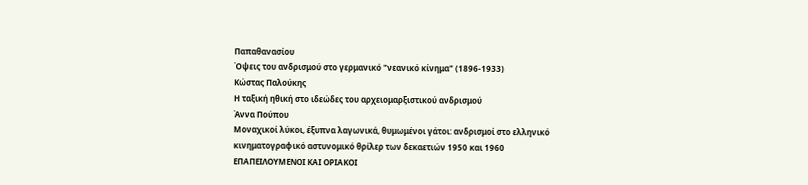Παπαθανασίου
Όψεις του ανδρισμού στο γερμανικό "νεανικό κίνημα" (1896-1933)
Κώστας Παλούκης
Η ταξική ηθική στο ιδεώδες του αρχειομαρξιστικού ανδρισμού
Άννα Πούπου
Μοναχικοί λύκοι, έξυπνα λαγωνικά, θυμωμένοι γάτοι: ανδρισμοί στο ελληνικό κινηματογραφικό αστυνομικό θρίλερ των δεκαετιών 1950 και 1960
ΕΠΑΠΕΙΛΟΥΜΕΝΟΙ ΚΑΙ ΟΡΙΑΚΟΙ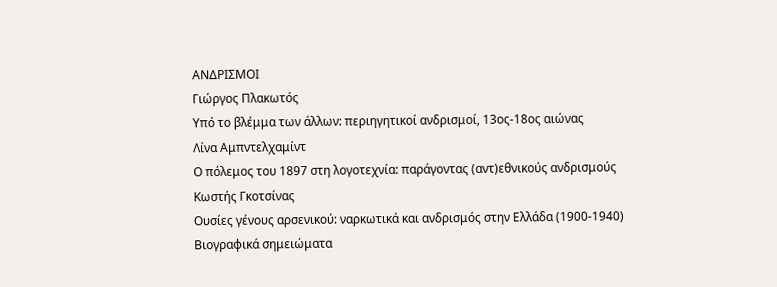ΑΝΔΡΙΣΜΟΙ
Γιώργος Πλακωτός
Υπό το βλέμμα των άλλων: περιηγητικοί ανδρισμοί, 13ος-18ος αιώνας
Λίνα Αμπντελχαμίντ
Ο πόλεμος του 1897 στη λογοτεχνία: παράγοντας (αντ)εθνικούς ανδρισμούς
Κωστής Γκοτσίνας
Ουσίες γένους αρσενικού: ναρκωτικά και ανδρισμός στην Ελλάδα (1900-1940)
Βιογραφικά σημειώματα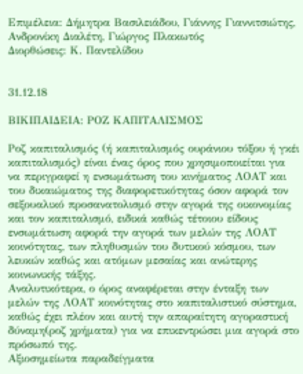Επιμέλεια: Δήμητρα Βασιλειάδου, Γιάννης Γιαννιτσιώτης, Ανδρονίκη Διαλέτη, Γιώργος Πλακωτός
Διορθώσεις: Κ. Παντελίδου


31.12.18

ΒΙΚΙΠΑΙΔΕΙΑ: ΡΟΖ ΚΑΠΙΤΑΛΙΣΜΟΣ

Ροζ καπιταλισμός (ή καπιταλισμός ουράνιου τόξου ή γκέι καπιταλισμός) είναι ένας όρος που χρησιμοποιείται για να περιγραφεί η ενσωμάτωση του κινήματος ΛΟΑΤ και του δικαιώματος της διαφορετικότητας όσον αφορά τον σεξουαλικό προσανατολισμό στην αγορά της οικονομίας και τον καπιταλισμό, ειδικά καθώς τέτοιου είδους ενσωμάτωση αφορά την αγορά των μελών της ΛΟΑΤ κοινότητας, των πληθυσμών του δυτικού κόσμου, των λευκών καθώς και ατόμων μεσαίας και ανώτερης κοινωνικής τάξης.
Αναλυτικότερα, ο όρος αναφέρεται στην ένταξη των μελών της ΛΟΑΤ κοινότητας στο καπιταλιστικό σύστημα, καθώς έχει πλέον και αυτή την απαραίτητη αγοραστική δύναμη(ροζ χρήματα) για να επικεντρώσει μια αγορά στο πρόσωπό της.
Αξιοσημείωτα παραδείγματα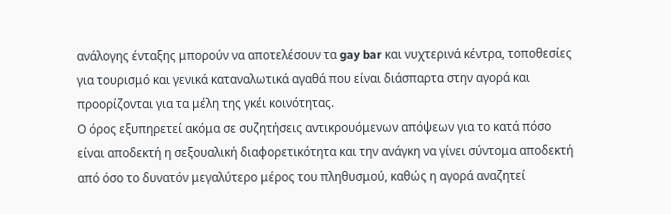ανάλογης ένταξης μπορούν να αποτελέσουν τα gay bar και νυχτερινά κέντρα, τοποθεσίες για τουρισμό και γενικά καταναλωτικά αγαθά που είναι διάσπαρτα στην αγορά και προορίζονται για τα μέλη της γκέι κοινότητας.
Ο όρος εξυπηρετεί ακόμα σε συζητήσεις αντικρουόμενων απόψεων για το κατά πόσο είναι αποδεκτή η σεξουαλική διαφορετικότητα και την ανάγκη να γίνει σύντομα αποδεκτή από όσο το δυνατόν μεγαλύτερο μέρος του πληθυσμού, καθώς η αγορά αναζητεί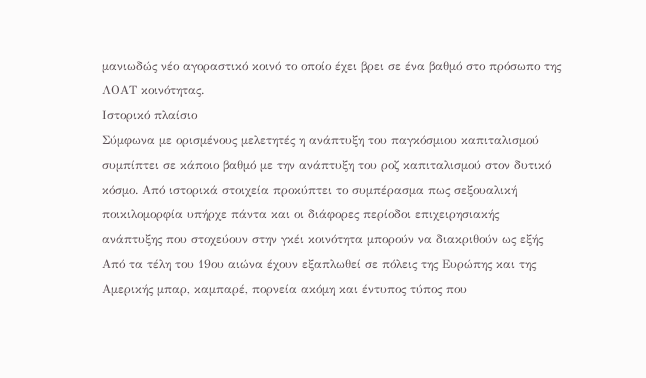μανιωδώς νέο αγοραστικό κοινό το οποίο έχει βρει σε ένα βαθμό στο πρόσωπο της ΛΟΑΤ κοινότητας.
Ιστορικό πλαίσιο
Σύμφωνα με ορισμένους μελετητές η ανάπτυξη του παγκόσμιου καπιταλισμού συμπίπτει σε κάποιο βαθμό με την ανάπτυξη του ροζ καπιταλισμού στον δυτικό κόσμο. Από ιστορικά στοιχεία προκύπτει το συμπέρασμα πως σεξουαλική ποικιλομορφία υπήρχε πάντα και οι διάφορες περίοδοι επιχειρησιακής ανάπτυξης που στοχεύουν στην γκέι κοινότητα μπορούν να διακριθούν ως εξής
Από τα τέλη του 19ου αιώνα έχουν εξαπλωθεί σε πόλεις της Ευρώπης και της Αμερικής μπαρ, καμπαρέ, πορνεία ακόμη και έντυπος τύπος που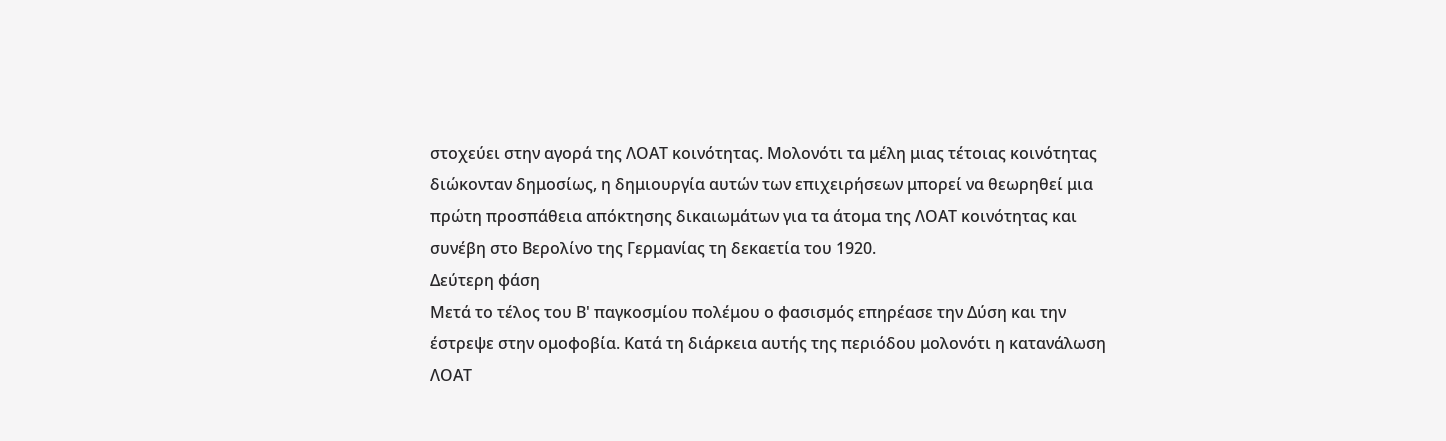στοχεύει στην αγορά της ΛΟΑΤ κοινότητας. Μολονότι τα μέλη μιας τέτοιας κοινότητας διώκονταν δημοσίως, η δημιουργία αυτών των επιχειρήσεων μπορεί να θεωρηθεί μια πρώτη προσπάθεια απόκτησης δικαιωμάτων για τα άτομα της ΛΟΑΤ κοινότητας και συνέβη στο Βερολίνο της Γερμανίας τη δεκαετία του 1920.
Δεύτερη φάση
Μετά το τέλος του Β' παγκοσμίου πολέμου ο φασισμός επηρέασε την Δύση και την έστρεψε στην ομοφοβία. Κατά τη διάρκεια αυτής της περιόδου μολονότι η κατανάλωση ΛΟΑΤ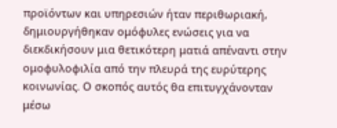προϊόντων και υπηρεσιών ήταν περιθωριακή, δημιουργήθηκαν ομόφυλες ενώσεις για να διεκδικήσουν μια θετικότερη ματιά απέναντι στην ομοφυλοφιλία από την πλευρά της ευρύτερης κοινωνίας. Ο σκοπός αυτός θα επιτυγχάνονταν μέσω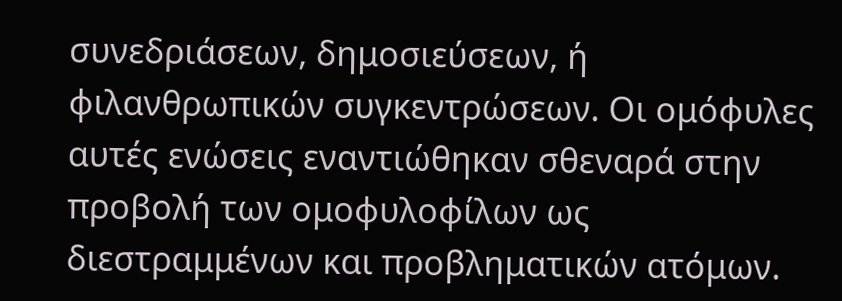συνεδριάσεων, δημοσιεύσεων, ή φιλανθρωπικών συγκεντρώσεων. Oι ομόφυλες αυτές ενώσεις εναντιώθηκαν σθεναρά στην προβολή των ομοφυλοφίλων ως διεστραμμένων και προβληματικών ατόμων.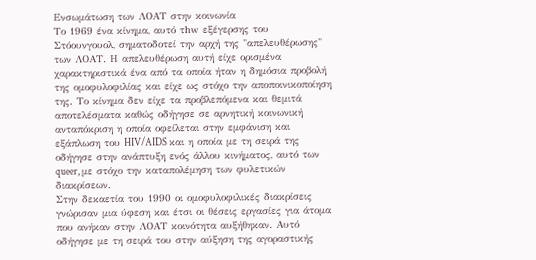Ενσωμάτωση των ΛΟΑΤ στην κοινωνία
Το 1969 ένα κίνημα, αυτό τhw εξέγερσης του Στόουνγουολ, σηματοδοτεί την αρχή της "απελευθέρωσης" των ΛΟΑΤ. Η απελευθέρωση αυτή είχε ορισμένα χαρακτηριστικά ένα από τα οποία ήταν η δημόσια προβολή της ομοφυλοφιλίας και είχε ως στόχο την αποποινικοποίηση της. Το κίνημα δεν είχε τα προβλεπόμενα και θεμιτά αποτελέσματα καθώς οδήγησε σε αρνητική κοινωνική ανταπόκριση η οποία οφείλεται στην εμφάνιση και εξάπλωση του HIV/AIDS και η οποία με τη σειρά της οδήγησε στην ανάπτυξη ενός άλλου κινήματος, αυτό των queer, με στόχο την καταπολέμηση των φυλετικών διακρίσεων.
Στην δεκαετία του 1990 οι ομοφυλοφιλικές διακρίσεις γνώρισαν μια ύφεση και έτσι οι θέσεις εργασίες για άτομα που ανήκαν στην ΛΟΑΤ κοινότητα αυξήθηκαν. Αυτό οδήγησε με τη σειρά του στην αύξηση της αγοραστικής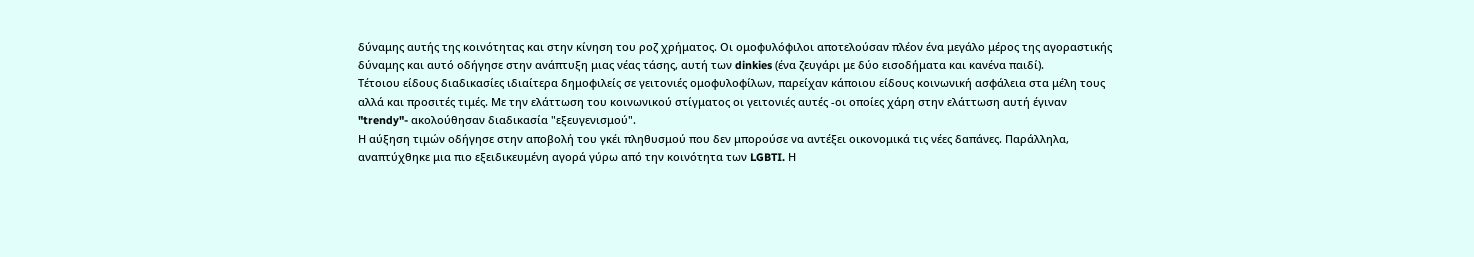δύναμης αυτής της κοινότητας και στην κίνηση του ροζ χρήματος. Oι ομοφυλόφιλοι αποτελούσαν πλέον ένα μεγάλο μέρος της αγοραστικής δύναμης και αυτό οδήγησε στην ανάπτυξη μιας νέας τάσης, αυτή των dinkies (ένα ζευγάρι με δύο εισοδήματα και κανένα παιδί).
Τέτοιου είδους διαδικασίες ιδιαίτερα δημοφιλείς σε γειτονιές ομοφυλοφίλων, παρείχαν κάποιου είδους κοινωνική ασφάλεια στα μέλη τους αλλά και προσιτές τιμές. Mε την ελάττωση του κοινωνικού στίγματος οι γειτονιές αυτές -οι οποίες χάρη στην ελάττωση αυτή έγιναν "trendy"- ακολούθησαν διαδικασία "εξευγενισμού".
Η αύξηση τιμών οδήγησε στην αποβολή του γκέι πληθυσμού που δεν μπορούσε να αντέξει οικονομικά τις νέες δαπάνες. Παράλληλα, αναπτύχθηκε μια πιο εξειδικευμένη αγορά γύρω από την κοινότητα των LGBTI. Η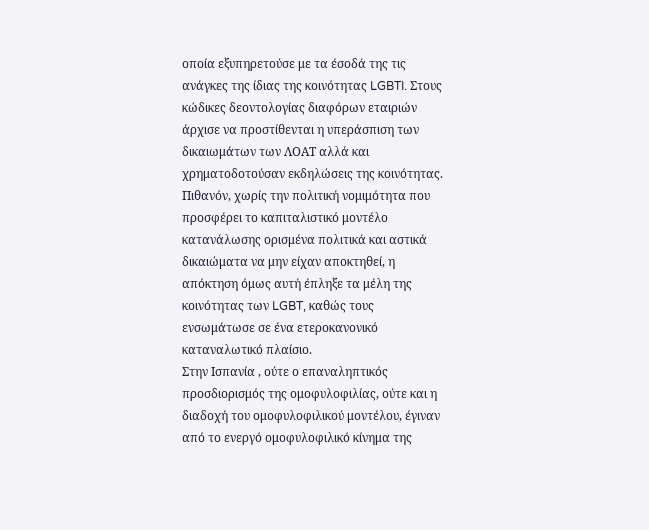οποία εξυπηρετούσε με τα έσοδά της τις ανάγκες της ίδιας της κοινότητας LGBTI. Στους κώδικες δεοντολογίας διαφόρων εταιριών άρχισε να προστίθενται η υπεράσπιση των δικαιωμάτων των ΛΟΑΤ αλλά και χρηματοδοτούσαν εκδηλώσεις της κοινότητας. Πιθανόν, χωρίς την πολιτική νομιμότητα που προσφέρει το καπιταλιστικό μοντέλο κατανάλωσης ορισμένα πολιτικά και αστικά δικαιώματα να μην είχαν αποκτηθεί, η απόκτηση όμως αυτή έπληξε τα μέλη της κοινότητας των LGBT, καθώς τους ενσωμάτωσε σε ένα ετεροκανονικό καταναλωτικό πλαίσιο.
Στην Ισπανία , ούτε ο επαναληπτικός προσδιορισμός της ομοφυλοφιλίας, ούτε και η διαδοχή του ομοφυλοφιλικού μοντέλου, έγιναν από το ενεργό ομοφυλοφιλικό κίνημα της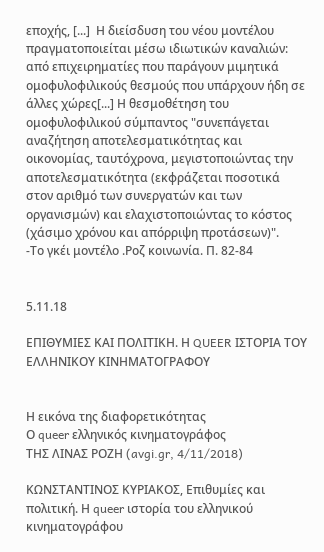εποχής, [...]  Η διείσδυση του νέου μοντέλου πραγματοποιείται μέσω ιδιωτικών καναλιών: από επιχειρηματίες που παράγουν μιμητικά ομοφυλοφιλικούς θεσμούς που υπάρχουν ήδη σε άλλες χώρες[...] Η θεσμοθέτηση του ομοφυλοφιλικού σύμπαντος "συνεπάγεται αναζήτηση αποτελεσματικότητας και οικονομίας, ταυτόχρονα, μεγιστοποιώντας την αποτελεσματικότητα (εκφράζεται ποσοτικά στον αριθμό των συνεργατών και των οργανισμών) και ελαχιστοποιώντας το κόστος (χάσιμο χρόνου και απόρριψη προτάσεων)".
-Το γκέι μοντέλο .Ροζ κοινωνία. Π. 82-84


5.11.18

ΕΠΙΘΥΜΙΕΣ ΚΑΙ ΠΟΛΙΤΙΚΗ. Η QUEER ΙΣΤΟΡΙΑ ΤΟΥ ΕΛΛΗΝΙΚΟΥ ΚΙΝΗΜΑΤΟΓΡΑΦΟΥ


Η εικόνα της διαφορετικότητας
Ο queer ελληνικός κινηματογράφος
ΤΗΣ ΛΙΝΑΣ ΡΟΖΗ (avgi.gr, 4/11/2018)

ΚΩΝΣΤΑΝΤΙΝΟΣ ΚΥΡΙΑΚΟΣ, Επιθυμίες και πολιτική. Η queer ιστορία του ελληνικού κινηματογράφου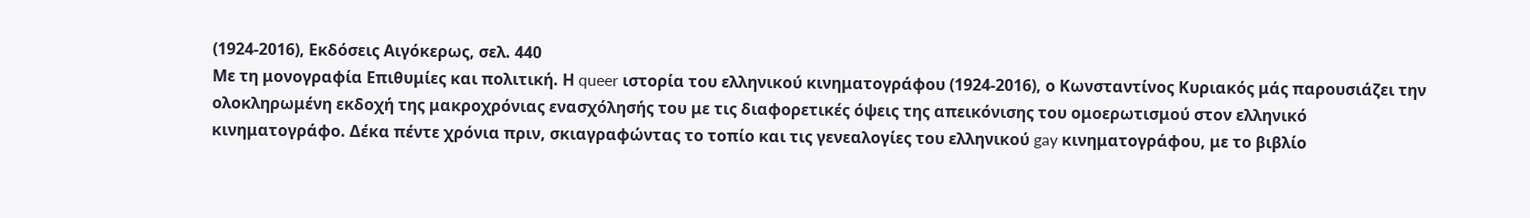(1924-2016), Εκδόσεις Αιγόκερως, σελ. 440
Με τη μονογραφία Επιθυμίες και πολιτική. Η queer ιστορία του ελληνικού κινηματογράφου (1924-2016), ο Κωνσταντίνος Κυριακός μάς παρουσιάζει την ολοκληρωμένη εκδοχή της μακροχρόνιας ενασχόλησής του με τις διαφορετικές όψεις της απεικόνισης του ομοερωτισμού στον ελληνικό κινηματογράφο. Δέκα πέντε χρόνια πριν, σκιαγραφώντας το τοπίο και τις γενεαλογίες του ελληνικού gay κινηματογράφου, με το βιβλίο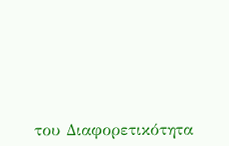του Διαφορετικότητα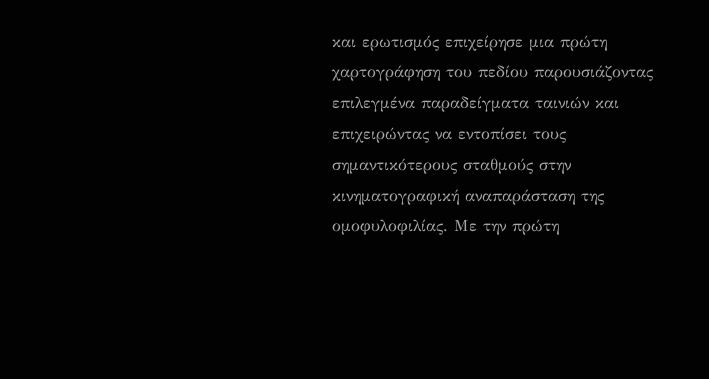και ερωτισμός επιχείρησε μια πρώτη χαρτογράφηση του πεδίου παρουσιάζοντας επιλεγμένα παραδείγματα ταινιών και επιχειρώντας να εντοπίσει τους σημαντικότερους σταθμούς στην κινηματογραφική αναπαράσταση της ομοφυλοφιλίας. Με την πρώτη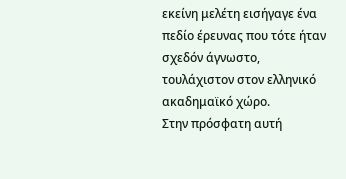εκείνη μελέτη εισήγαγε ένα πεδίο έρευνας που τότε ήταν σχεδόν άγνωστο, τουλάχιστον στον ελληνικό ακαδημαϊκό χώρο.
Στην πρόσφατη αυτή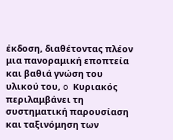έκδοση, διαθέτοντας πλέον μια πανοραμική εποπτεία και βαθιά γνώση του υλικού του, o Κυριακός περιλαμβάνει τη συστηματική παρουσίαση και ταξινόμηση των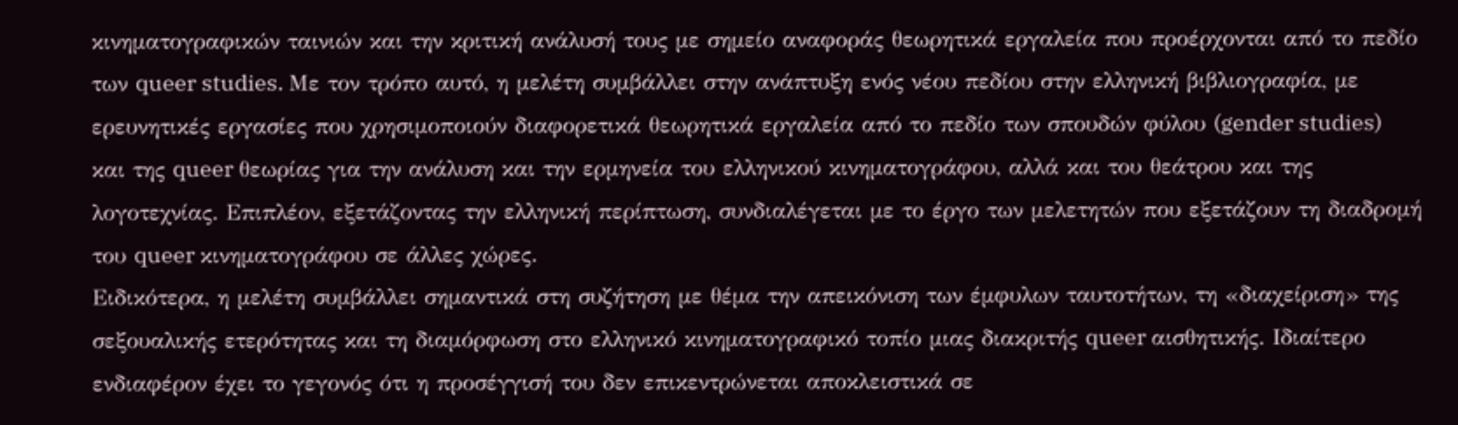κινηματογραφικών ταινιών και την κριτική ανάλυσή τους με σημείο αναφοράς θεωρητικά εργαλεία που προέρχονται από το πεδίο των queer studies. Με τον τρόπο αυτό, η μελέτη συμβάλλει στην ανάπτυξη ενός νέου πεδίου στην ελληνική βιβλιογραφία, με ερευνητικές εργασίες που χρησιμοποιούν διαφορετικά θεωρητικά εργαλεία από το πεδίο των σπουδών φύλου (gender studies) και της queer θεωρίας για την ανάλυση και την ερμηνεία του ελληνικού κινηματογράφου, αλλά και του θεάτρου και της λογοτεχνίας. Επιπλέον, εξετάζοντας την ελληνική περίπτωση, συνδιαλέγεται με το έργο των μελετητών που εξετάζουν τη διαδρομή του queer κινηματογράφου σε άλλες χώρες.
Ειδικότερα, η μελέτη συμβάλλει σημαντικά στη συζήτηση με θέμα την απεικόνιση των έμφυλων ταυτοτήτων, τη «διαχείριση» της σεξουαλικής ετερότητας και τη διαμόρφωση στο ελληνικό κινηματογραφικό τοπίο μιας διακριτής queer αισθητικής. Ιδιαίτερο ενδιαφέρον έχει το γεγονός ότι η προσέγγισή του δεν επικεντρώνεται αποκλειστικά σε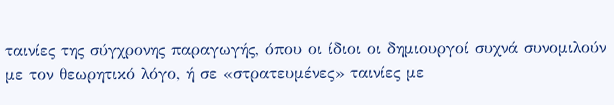ταινίες της σύγχρονης παραγωγής, όπου οι ίδιοι οι δημιουργοί συχνά συνομιλούν με τον θεωρητικό λόγο, ή σε «στρατευμένες» ταινίες με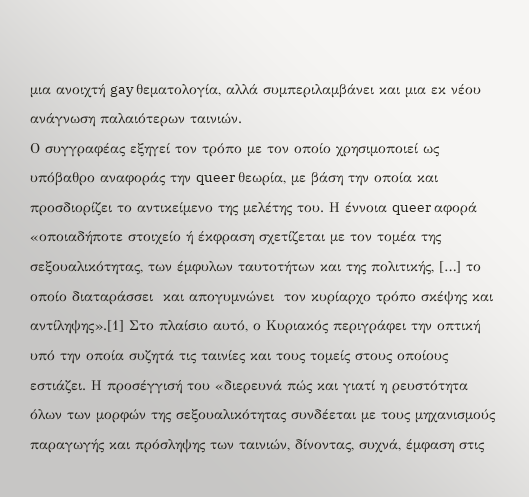μια ανοιχτή gay θεματολογία, αλλά συμπεριλαμβάνει και μια εκ νέου ανάγνωση παλαιότερων ταινιών.
Ο συγγραφέας εξηγεί τον τρόπο με τον οποίο χρησιμοποιεί ως υπόβαθρο αναφοράς την queer θεωρία, με βάση την οποία και προσδιορίζει το αντικείμενο της μελέτης του. Η έννοια queer αφορά «οποιαδήποτε στοιχείο ή έκφραση σχετίζεται με τον τομέα της σεξουαλικότητας, των έμφυλων ταυτοτήτων και της πολιτικής, […] το οποίο διαταράσσει  και απογυμνώνει  τον κυρίαρχο τρόπο σκέψης και αντίληψης».[1] Στο πλαίσιο αυτό, ο Κυριακός περιγράφει την οπτική υπό την οποία συζητά τις ταινίες και τους τομείς στους οποίους εστιάζει. Η προσέγγισή του «διερευνά πώς και γιατί η ρευστότητα όλων των μορφών της σεξουαλικότητας συνδέεται με τους μηχανισμούς παραγωγής και πρόσληψης των ταινιών, δίνοντας, συχνά, έμφαση στις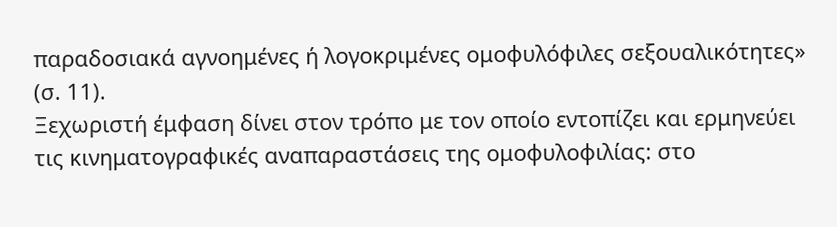παραδοσιακά αγνοημένες ή λογοκριμένες ομοφυλόφιλες σεξουαλικότητες» (σ. 11).
Ξεχωριστή έμφαση δίνει στον τρόπο με τον οποίο εντοπίζει και ερμηνεύει τις κινηματογραφικές αναπαραστάσεις της ομοφυλοφιλίας: στο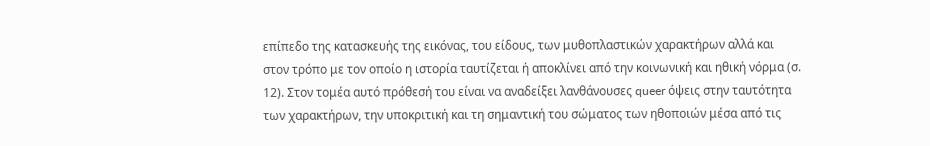επίπεδο της κατασκευής της εικόνας, του είδους, των μυθοπλαστικών χαρακτήρων αλλά και στον τρόπο με τον οποίο η ιστορία ταυτίζεται ή αποκλίνει από την κοινωνική και ηθική νόρμα (σ. 12). Στον τομέα αυτό πρόθεσή του είναι να αναδείξει λανθάνουσες queer όψεις στην ταυτότητα των χαρακτήρων, την υποκριτική και τη σημαντική του σώματος των ηθοποιών μέσα από τις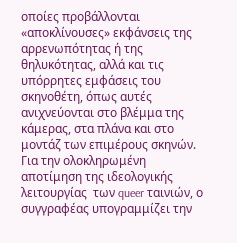οποίες προβάλλονται «αποκλίνουσες» εκφάνσεις της αρρενωπότητας ή της θηλυκότητας, αλλά και τις υπόρρητες εμφάσεις του σκηνοθέτη, όπως αυτές ανιχνεύονται στο βλέμμα της κάμερας, στα πλάνα και στο μοντάζ των επιμέρους σκηνών. Για την ολοκληρωμένη αποτίμηση της ιδεολογικής λειτουργίας  των queer ταινιών, ο συγγραφέας υπογραμμίζει την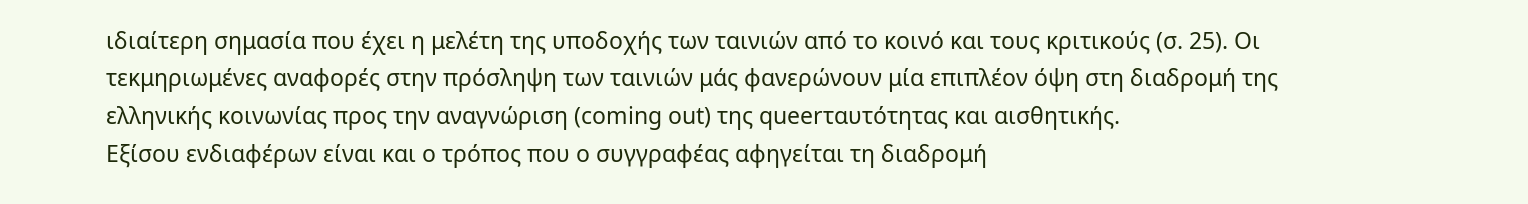ιδιαίτερη σημασία που έχει η μελέτη της υποδοχής των ταινιών από το κοινό και τους κριτικούς (σ. 25). Οι τεκμηριωμένες αναφορές στην πρόσληψη των ταινιών μάς φανερώνουν μία επιπλέον όψη στη διαδρομή της ελληνικής κοινωνίας προς την αναγνώριση (coming out) της queerταυτότητας και αισθητικής.
Εξίσου ενδιαφέρων είναι και ο τρόπος που ο συγγραφέας αφηγείται τη διαδρομή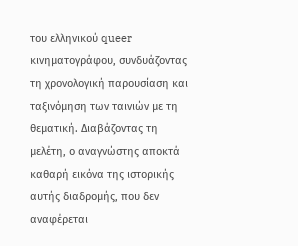του ελληνικού queer κινηματογράφου, συνδυάζοντας τη χρονολογική παρουσίαση και ταξινόμηση των ταινιών με τη θεματική. Διαβάζοντας τη μελέτη, ο αναγνώστης αποκτά καθαρή εικόνα της ιστορικής αυτής διαδρομής, που δεν αναφέρεται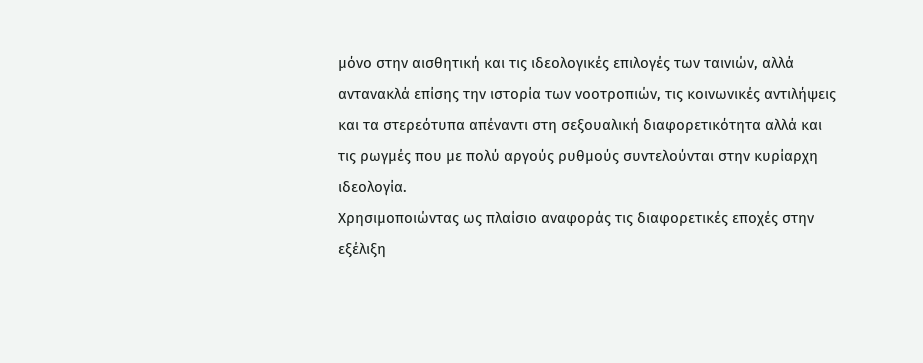μόνο στην αισθητική και τις ιδεολογικές επιλογές των ταινιών, αλλά αντανακλά επίσης την ιστορία των νοοτροπιών, τις κοινωνικές αντιλήψεις και τα στερεότυπα απέναντι στη σεξουαλική διαφορετικότητα αλλά και τις ρωγμές που με πολύ αργούς ρυθμούς συντελούνται στην κυρίαρχη ιδεολογία.
Χρησιμοποιώντας ως πλαίσιο αναφοράς τις διαφορετικές εποχές στην εξέλιξη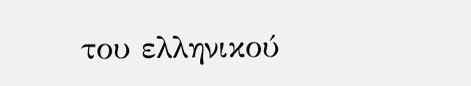του ελληνικού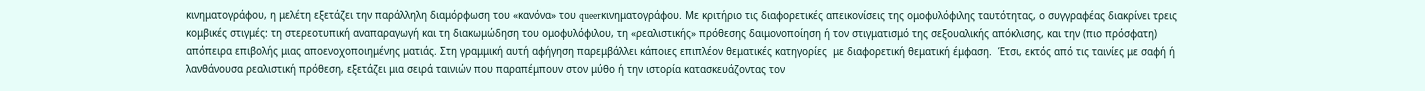κινηματογράφου, η μελέτη εξετάζει την παράλληλη διαμόρφωση του «κανόνα» του queerκινηματογράφου. Με κριτήριο τις διαφορετικές απεικονίσεις της ομοφυλόφιλης ταυτότητας, ο συγγραφέας διακρίνει τρεις κομβικές στιγμές: τη στερεοτυπική αναπαραγωγή και τη διακωμώδηση του ομοφυλόφιλου, τη «ρεαλιστικής» πρόθεσης δαιμονοποίηση ή τον στιγματισμό της σεξουαλικής απόκλισης, και την (πιο πρόσφατη) απόπειρα επιβολής μιας αποενοχοποιημένης ματιάς. Στη γραμμική αυτή αφήγηση παρεμβάλλει κάποιες επιπλέον θεματικές κατηγορίες  με διαφορετική θεματική έμφαση.  Έτσι, εκτός από τις ταινίες με σαφή ή λανθάνουσα ρεαλιστική πρόθεση, εξετάζει μια σειρά ταινιών που παραπέμπουν στον μύθο ή την ιστορία κατασκευάζοντας τον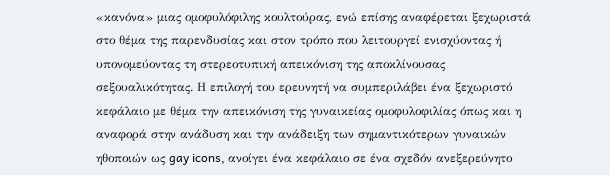«κανόνα» μιας ομοφυλόφιλης κουλτούρας, ενώ επίσης αναφέρεται ξεχωριστά στο θέμα της παρενδυσίας και στον τρόπο που λειτουργεί ενισχύοντας ή υπονομεύοντας τη στερεοτυπική απεικόνιση της αποκλίνουσας σεξουαλικότητας. Η επιλογή του ερευνητή να συμπεριλάβει ένα ξεχωριστό κεφάλαιο με θέμα την απεικόνιση της γυναικείας ομοφυλοφιλίας όπως και η αναφορά στην ανάδυση και την ανάδειξη των σημαντικότερων γυναικών ηθοποιών ως gay icons, ανοίγει ένα κεφάλαιο σε ένα σχεδόν ανεξερεύνητο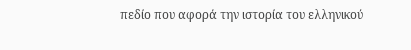πεδίο που αφορά την ιστορία του ελληνικού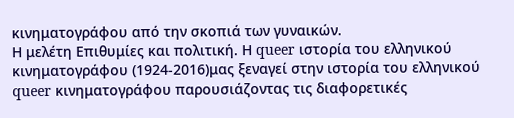κινηματογράφου από την σκοπιά των γυναικών.
Η μελέτη Επιθυμίες και πολιτική. Η queer ιστορία του ελληνικού κινηματογράφου (1924-2016)μας ξεναγεί στην ιστορία του ελληνικού queer κινηματογράφου παρουσιάζοντας τις διαφορετικές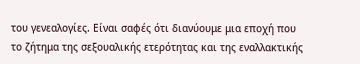του γενεαλογίες. Είναι σαφές ότι διανύουμε μια εποχή που το ζήτημα της σεξουαλικής ετερότητας και της εναλλακτικής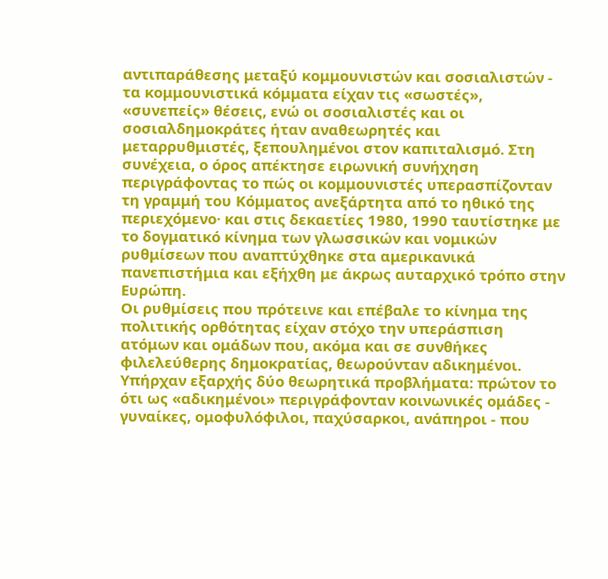αντιπαράθεσης μεταξύ κομμουνιστών και σοσιαλιστών - τα κομμουνιστικά κόμματα είχαν τις «σωστές», «συνεπείς» θέσεις, ενώ οι σοσιαλιστές και οι σοσιαλδημοκράτες ήταν αναθεωρητές και μεταρρυθμιστές, ξεπουλημένοι στον καπιταλισμό. Στη συνέχεια, ο όρος απέκτησε ειρωνική συνήχηση περιγράφοντας το πώς οι κομμουνιστές υπερασπίζονταν τη γραμμή του Κόμματος ανεξάρτητα από το ηθικό της περιεχόμενο· και στις δεκαετίες 1980, 1990 ταυτίστηκε με το δογματικό κίνημα των γλωσσικών και νομικών ρυθμίσεων που αναπτύχθηκε στα αμερικανικά πανεπιστήμια και εξήχθη με άκρως αυταρχικό τρόπο στην Ευρώπη.
Οι ρυθμίσεις που πρότεινε και επέβαλε το κίνημα της πολιτικής ορθότητας είχαν στόχο την υπεράσπιση ατόμων και ομάδων που, ακόμα και σε συνθήκες φιλελεύθερης δημοκρατίας, θεωρούνταν αδικημένοι. Υπήρχαν εξαρχής δύο θεωρητικά προβλήματα: πρώτον το ότι ως «αδικημένοι» περιγράφονταν κοινωνικές ομάδες - γυναίκες, ομοφυλόφιλοι, παχύσαρκοι, ανάπηροι - που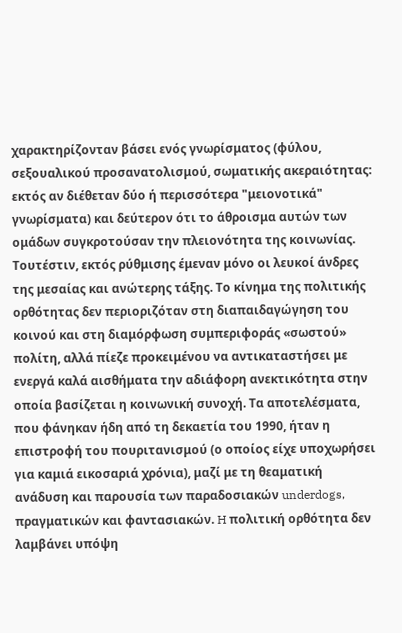χαρακτηρίζονταν βάσει ενός γνωρίσματος (φύλου, σεξουαλικού προσανατολισμού, σωματικής ακεραιότητας: εκτός αν διέθεταν δύο ή περισσότερα "μειονοτικά" γνωρίσματα) και δεύτερον ότι το άθροισμα αυτών των ομάδων συγκροτούσαν την πλειονότητα της κοινωνίας. Τουτέστιν, εκτός ρύθμισης έμεναν μόνο οι λευκοί άνδρες της μεσαίας και ανώτερης τάξης. Το κίνημα της πολιτικής ορθότητας δεν περιοριζόταν στη διαπαιδαγώγηση του κοινού και στη διαμόρφωση συμπεριφοράς «σωστού» πολίτη, αλλά πίεζε προκειμένου να αντικαταστήσει με ενεργά καλά αισθήματα την αδιάφορη ανεκτικότητα στην οποία βασίζεται η κοινωνική συνοχή. Τα αποτελέσματα, που φάνηκαν ήδη από τη δεκαετία του 1990, ήταν η επιστροφή του πουριτανισμού (ο οποίος είχε υποχωρήσει για καμιά εικοσαριά χρόνια), μαζί με τη θεαματική ανάδυση και παρουσία των παραδοσιακών underdogs, πραγματικών και φαντασιακών. H πολιτική ορθότητα δεν λαμβάνει υπόψη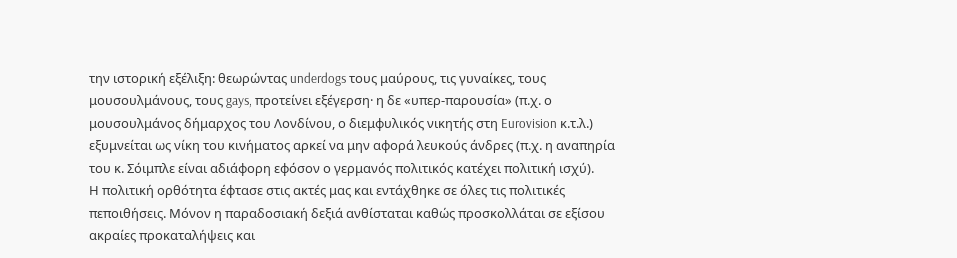την ιστορική εξέλιξη: θεωρώντας underdogs τους μαύρους, τις γυναίκες, τους μουσουλμάνους, τους gays, προτείνει εξέγερση· η δε «υπερ-παρουσία» (π.χ. ο μουσουλμάνος δήμαρχος του Λονδίνου, ο διεμφυλικός νικητής στη Eurovision κ.τ.λ.) εξυμνείται ως νίκη του κινήματος αρκεί να μην αφορά λευκούς άνδρες (π.χ. η αναπηρία του κ. Σόιμπλε είναι αδιάφορη εφόσον ο γερμανός πολιτικός κατέχει πολιτική ισχύ).
Η πολιτική ορθότητα έφτασε στις ακτές μας και εντάχθηκε σε όλες τις πολιτικές πεποιθήσεις. Μόνον η παραδοσιακή δεξιά ανθίσταται καθώς προσκολλάται σε εξίσου ακραίες προκαταλήψεις και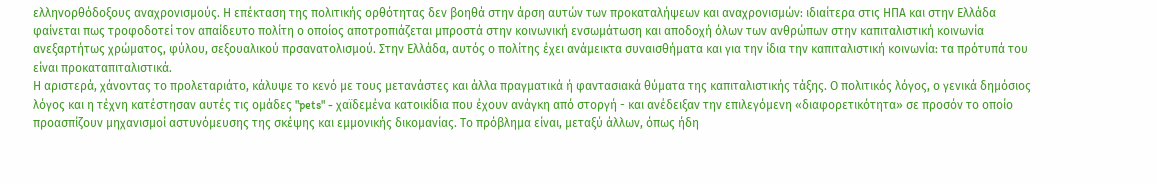ελληνορθόδοξους αναχρονισμούς. Η επέκταση της πολιτικής ορθότητας δεν βοηθά στην άρση αυτών των προκαταλήψεων και αναχρονισμών: ιδιαίτερα στις ΗΠΑ και στην Ελλάδα φαίνεται πως τροφοδοτεί τον απαίδευτο πολίτη ο οποίος αποτροπιάζεται μπροστά στην κοινωνική ενσωμάτωση και αποδοχή όλων των ανθρώπων στην καπιταλιστική κοινωνία ανεξαρτήτως χρώματος, φύλου, σεξουαλικού πρσανατολισμού. Στην Ελλάδα, αυτός ο πολίτης έχει ανάμεικτα συναισθήματα και για την ίδια την καπιταλιστική κοινωνία: τα πρότυπά του είναι προκαταπιταλιστικά.
Η αριστερά, χάνοντας το προλεταριάτο, κάλυψε το κενό με τους μετανάστες και άλλα πραγματικά ή φαντασιακά θύματα της καπιταλιστικής τάξης. Ο πολιτικός λόγος, ο γενικά δημόσιος λόγος και η τέχνη κατέστησαν αυτές τις ομάδες "pets" - χαϊδεμένα κατοικίδια που έχουν ανάγκη από στοργή - και ανέδειξαν την επιλεγόμενη «διαφορετικότητα» σε προσόν το οποίο προασπίζουν μηχανισμοί αστυνόμευσης της σκέψης και εμμονικής δικομανίας. Το πρόβλημα είναι, μεταξύ άλλων, όπως ήδη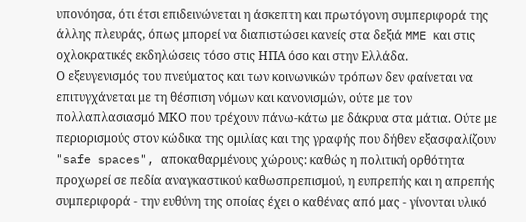υπονόησα, ότι έτσι επιδεινώνεται η άσκεπτη και πρωτόγονη συμπεριφορά της άλλης πλευράς, όπως μπορεί να διαπιστώσει κανείς στα δεξιά MME και στις οχλοκρατικές εκδηλώσεις τόσο στις ΗΠΑ όσο και στην Ελλάδα.
Ο εξευγενισμός του πνεύματος και των κοινωνικών τρόπων δεν φαίνεται να επιτυγχάνεται με τη θέσπιση νόμων και κανονισμών, ούτε με τον πολλαπλασιασμό ΜΚΟ που τρέχουν πάνω-κάτω με δάκρυα στα μάτια. Ούτε με  περιορισμούς στον κώδικα της ομιλίας και της γραφής που δήθεν εξασφαλίζουν "safe spaces", αποκαθαρμένους χώρους: καθώς η πολιτική ορθότητα προχωρεί σε πεδία αναγκαστικού καθωσπρεπισμού, η ευπρεπής και η απρεπής συμπεριφορά - την ευθύνη της οποίας έχει ο καθένας από μας - γίνονται υλικό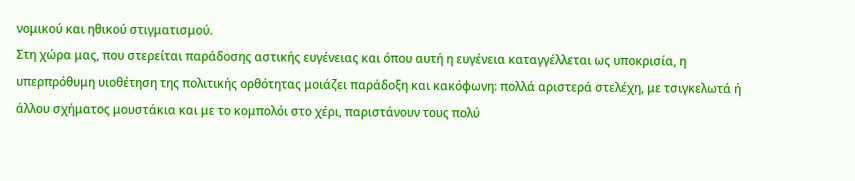νομικού και ηθικού στιγματισμού.
Στη χώρα μας, που στερείται παράδοσης αστικής ευγένειας και όπου αυτή η ευγένεια καταγγέλλεται ως υποκρισία, η υπερπρόθυμη υιοθέτηση της πολιτικής ορθότητας μοιάζει παράδοξη και κακόφωνη: πολλά αριστερά στελέχη, με τσιγκελωτά ή άλλου σχήματος μουστάκια και με το κομπολόι στο χέρι, παριστάνουν τους πολύ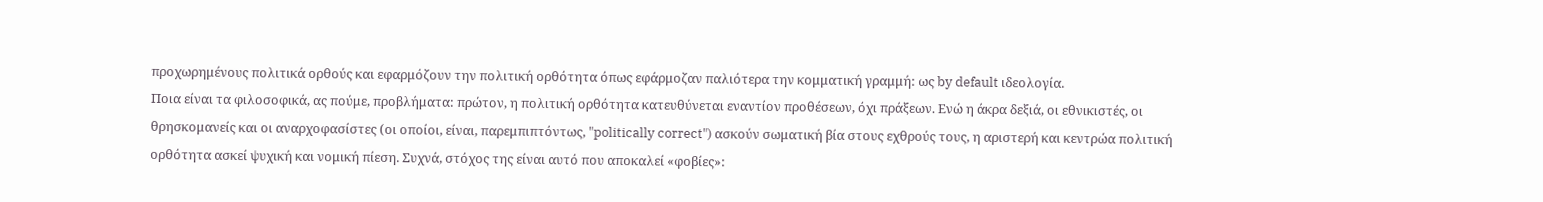προχωρημένους πολιτικά ορθούς και εφαρμόζουν την πολιτική ορθότητα όπως εφάρμοζαν παλιότερα την κομματική γραμμή: ως by default ιδεολογία.
Ποια είναι τα φιλοσοφικά, ας πούμε, προβλήματα: πρώτον, η πολιτική ορθότητα κατευθύνεται εναντίον προθέσεων, όχι πράξεων. Ενώ η άκρα δεξιά, οι εθνικιστές, οι θρησκομανείς και οι αναρχοφασίστες (οι οποίοι, είναι, παρεμπιπτόντως, "politically correct") ασκούν σωματική βία στους εχθρούς τους, η αριστερή και κεντρώα πολιτική ορθότητα ασκεί ψυχική και νομική πίεση. Συχνά, στόχος της είναι αυτό που αποκαλεί «φοβίες»: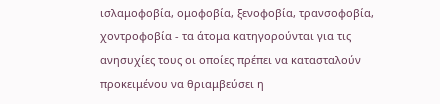ισλαμοφοβία, ομοφοβία, ξενοφοβία, τρανσοφοβία, χοντροφοβία - τα άτομα κατηγορούνται για τις ανησυχίες τους οι οποίες πρέπει να κατασταλούν προκειμένου να θριαμβεύσει η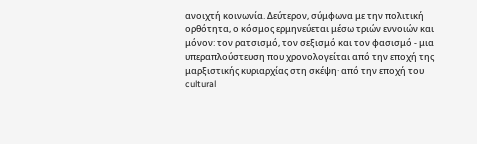ανοιχτή κοινωνία. Δεύτερον, σύμφωνα με την πολιτική ορθότητα, ο κόσμος ερμηνεύεται μέσω τριών εννοιών και μόνον: τον ρατσισμό, τον σεξισμό και τον φασισμό - μια υπεραπλούστευση που χρονολογείται από την εποχή της μαρξιστικής κυριαρχίας στη σκέψη· από την εποχή του cultural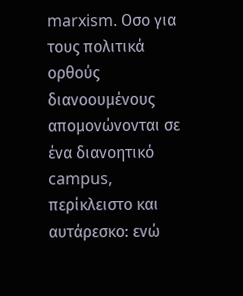marxism. Οσο για τους πολιτικά ορθούς διανοουμένους απομονώνονται σε ένα διανοητικό campus, περίκλειστο και αυτάρεσκο: ενώ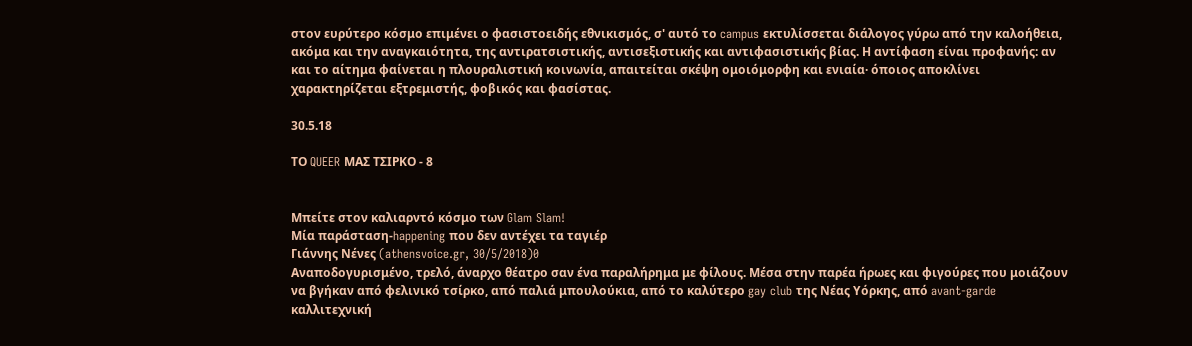στον ευρύτερο κόσμο επιμένει ο φασιστοειδής εθνικισμός, σ' αυτό το campus εκτυλίσσεται διάλογος γύρω από την καλοήθεια, ακόμα και την αναγκαιότητα, της αντιρατσιστικής, αντισεξιστικής και αντιφασιστικής βίας. Η αντίφαση είναι προφανής: αν και το αίτημα φαίνεται η πλουραλιστική κοινωνία, απαιτείται σκέψη ομοιόμορφη και ενιαία· όποιος αποκλίνει χαρακτηρίζεται εξτρεμιστής, φοβικός και φασίστας.

30.5.18

ΤΟ QUEER ΜΑΣ ΤΣΙΡΚΟ - 8


Μπείτε στον καλιαρντό κόσμο των Glam Slam!
Μία παράσταση-happening που δεν αντέχει τα ταγιέρ
Γιάννης Νένες (athensvoice.gr, 30/5/2018)0
Αναποδογυρισμένο, τρελό, άναρχο θέατρο σαν ένα παραλήρημα με φίλους. Μέσα στην παρέα ήρωες και φιγούρες που μοιάζουν να βγήκαν από φελινικό τσίρκο, από παλιά μπουλούκια, από το καλύτερο gay club της Νέας Υόρκης, από avant-garde καλλιτεχνική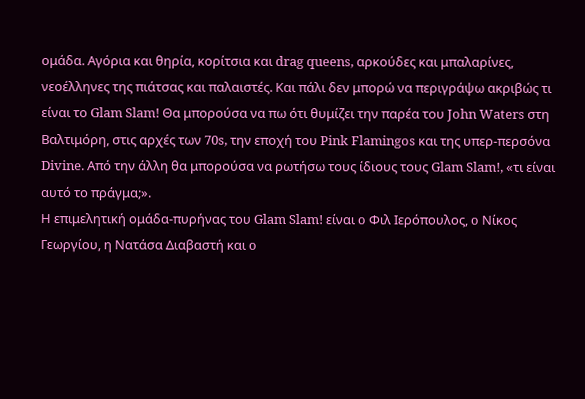ομάδα. Αγόρια και θηρία, κορίτσια και drag queens, αρκούδες και μπαλαρίνες, νεοέλληνες της πιάτσας και παλαιστές. Και πάλι δεν μπορώ να περιγράψω ακριβώς τι είναι το Glam Slam! Θα μπορούσα να πω ότι θυμίζει την παρέα του John Waters στη Βαλτιμόρη, στις αρχές των 70s, την εποχή του Pink Flamingos και της υπερ-περσόνα Divine. Από την άλλη θα μπορούσα να ρωτήσω τους ίδιους τους Glam Slam!, «τι είναι αυτό το πράγμα;».
Η επιμελητική ομάδα-πυρήνας του Glam Slam! είναι o Φιλ Ιερόπουλος, o Νίκος Γεωργίου, η Νατάσα Διαβαστή και o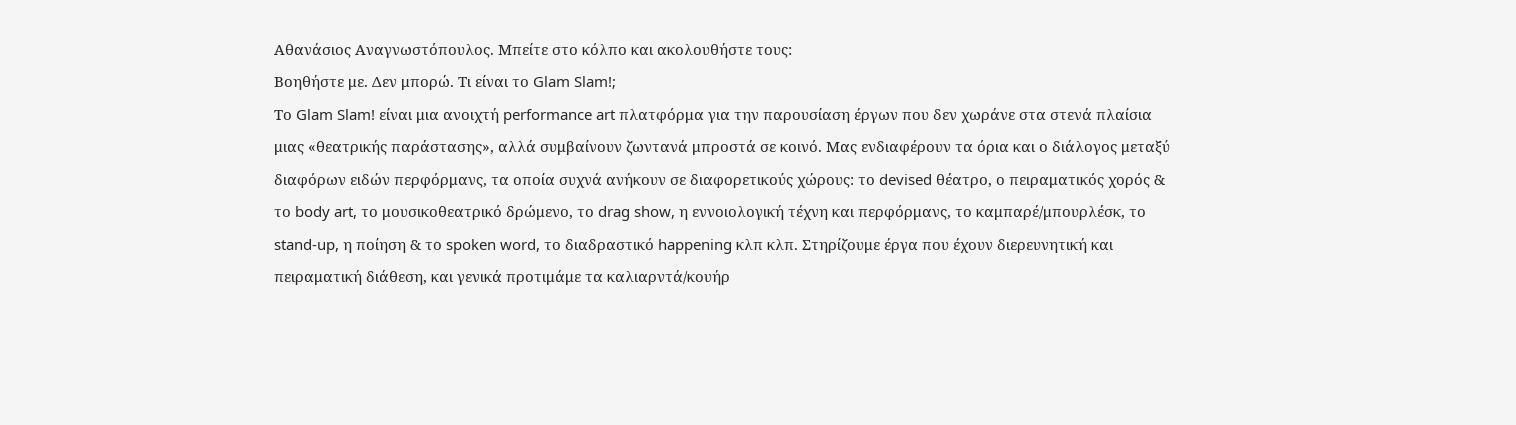Αθανάσιος Αναγνωστόπουλος. Μπείτε στο κόλπο και ακολουθήστε τους:
Βοηθήστε με. Δεν μπορώ. Τι είναι το Glam Slam!;
Το Glam Slam! είναι μια ανοιχτή performance art πλατφόρμα για την παρουσίαση έργων που δεν χωράνε στα στενά πλαίσια μιας «θεατρικής παράστασης», αλλά συμβαίνουν ζωντανά μπροστά σε κοινό. Μας ενδιαφέρουν τα όρια και ο διάλογος μεταξύ διαφόρων ειδών περφόρμανς, τα οποία συχνά ανήκουν σε διαφορετικούς χώρους: το devised θέατρο, ο πειραματικός χορός & το body art, το μουσικοθεατρικό δρώμενο, το drag show, η εννοιολογική τέχνη και περφόρμανς, το καμπαρέ/μπουρλέσκ, το stand-up, η ποίηση & το spoken word, το διαδραστικό happening κλπ κλπ. Στηρίζουμε έργα που έχουν διερευνητική και πειραματική διάθεση, και γενικά προτιμάμε τα καλιαρντά/κουήρ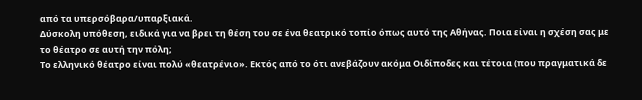από τα υπερσόβαρα/υπαρξιακά.
Δύσκολη υπόθεση, ειδικά για να βρει τη θέση του σε ένα θεατρικό τοπίο όπως αυτό της Αθήνας. Ποια είναι η σχέση σας με το θέατρο σε αυτή την πόλη;
Το ελληνικό θέατρο είναι πολύ «θεατρένιο». Εκτός από το ότι ανεβάζουν ακόμα Οιδίποδες και τέτοια (που πραγματικά δε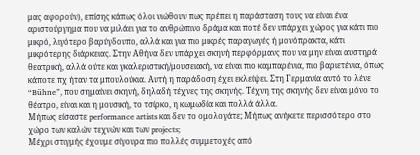μας αφορούν), επίσης κάπως όλοι νιώθουν πως πρέπει η παράσταση τους να είναι ένα αριστούργημα που να μιλάει για το ανθρώπινο δράμα και ποτέ δεν υπάρχει χώρος για κάτι πιο μικρό, λιγότερο βαρύγδουπο, αλλά και για πιο μικρές παραγωγές ή μονόπρακτα, κάτι μικρότερης διάρκειας. Στην Αθήνα δεν υπάρχει σκηνή περφόρμανς που να μην είναι αυστηρά θεατρική, αλλά ούτε και γκαλεριστική/μουσειακή, να είναι πιο καμπαρένια, πιο βαριετένια, όπως κάποτε πχ ήταν τα μπουλούκια. Αυτή η παράδοση έχει εκλείψει. Στη Γερμανία αυτό το λένε “Bühne”, που σημαίνει σκηνή, δηλαδή τέχνες της σκηνής. Τέχνη της σκηνής δεν είναι μόνο το θέατρο, είναι και η μουσική, το τσίρκο, η κωμωδία και πολλά άλλα.
Μήπως είσαστε performance artists και δεν το ομολογάτε; Μήπως ανήκετε περισσότερο στο χώρο των καλών τεχνών και των projects;
Μέχρι στιγμής έχουμε σίγουρα πιο πολλές συμμετοχές από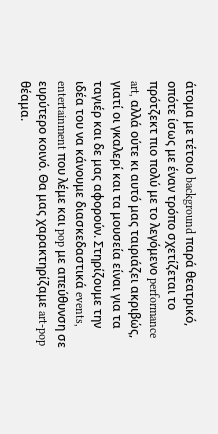άτομα με τέτοιο background παρά θεατρικό, οπότε ίσως με έναν τρόπο σχετίζεται το πρότζεκτ πιο πολύ με το λεγόμενο performance art, αλλά ούτε κι αυτό μας ταιριάζει ακριβώς, γιατί οι γκαλερί και τα μουσεία είναι για τα ταγιέρ και δε μας αφορούν. Στηρίζουμε την ιδέα του να κάνουμε διασκεδαστικά events, entertainment που λέμε και pop με απεύθυνση σε ευρύτερο κοινό. Θα μας χαρακτηρίζαμε art-pop θέαμα.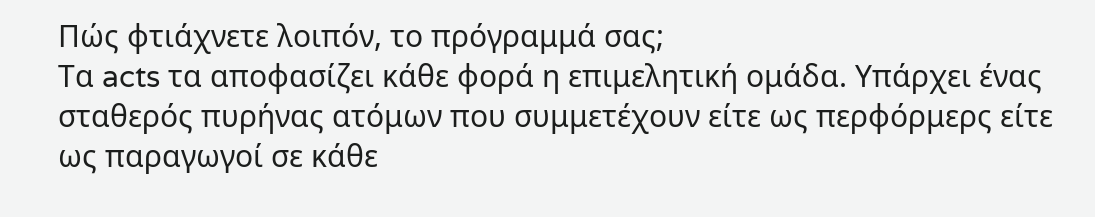Πώς φτιάχνετε λοιπόν, το πρόγραμμά σας;
Τα acts τα αποφασίζει κάθε φορά η επιμελητική ομάδα. Υπάρχει ένας σταθερός πυρήνας ατόμων που συμμετέχουν είτε ως περφόρμερς είτε ως παραγωγοί σε κάθε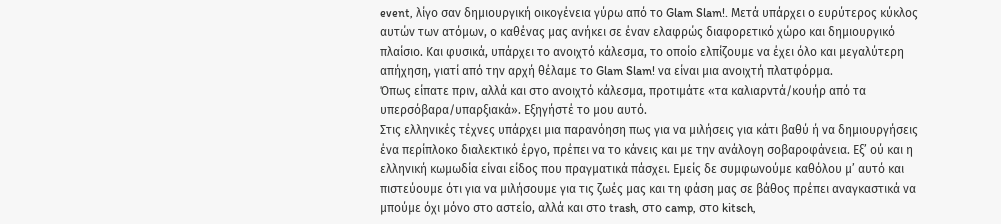event, λίγο σαν δημιουργική οικογένεια γύρω από το Glam Slam!. Μετά υπάρχει ο ευρύτερος κύκλος αυτών των ατόμων, ο καθένας μας ανήκει σε έναν ελαφρώς διαφορετικό χώρο και δημιουργικό πλαίσιο. Και φυσικά, υπάρχει το ανοιχτό κάλεσμα, το οποίο ελπίζουμε να έχει όλο και μεγαλύτερη απήχηση, γιατί από την αρχή θέλαμε το Glam Slam! να είναι μια ανοιχτή πλατφόρμα.
Όπως είπατε πριν, αλλά και στο ανοιχτό κάλεσμα, προτιμάτε «τα καλιαρντά/κουήρ από τα υπερσόβαρα/υπαρξιακά». Εξηγήστέ το μου αυτό.
Στις ελληνικές τέχνες υπάρχει μια παρανόηση πως για να μιλήσεις για κάτι βαθύ ή να δημιουργήσεις ένα περίπλοκο διαλεκτικό έργο, πρέπει να το κάνεις και με την ανάλογη σοβαροφάνεια. Εξ’ ού και η ελληνική κωμωδία είναι είδος που πραγματικά πάσχει. Εμείς δε συμφωνούμε καθόλου μ’ αυτό και πιστεύουμε ότι για να μιλήσουμε για τις ζωές μας και τη φάση μας σε βάθος πρέπει αναγκαστικά να μπούμε όχι μόνο στο αστείο, αλλά και στο trash, στο camp, στο kitsch,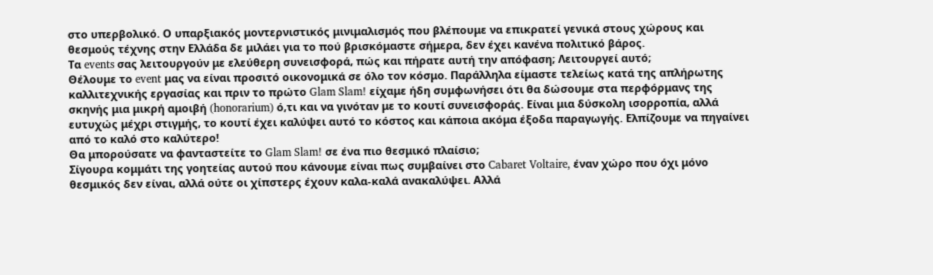στο υπερβολικό. Ο υπαρξιακός μοντερνιστικός μινιμαλισμός που βλέπουμε να επικρατεί γενικά στους χώρους και θεσμούς τέχνης στην Ελλάδα δε μιλάει για το πού βρισκόμαστε σήμερα, δεν έχει κανένα πολιτικό βάρος.
Τα events σας λειτουργούν με ελεύθερη συνεισφορά, πώς και πήρατε αυτή την απόφαση; Λειτουργεί αυτό;
Θέλουμε το event μας να είναι προσιτό οικονομικά σε όλο τον κόσμο. Παράλληλα είμαστε τελείως κατά της απλήρωτης καλλιτεχνικής εργασίας και πριν το πρώτο Glam Slam! είχαμε ήδη συμφωνήσει ότι θα δώσουμε στα περφόρμανς της σκηνής μια μικρή αμοιβή (honorarium) ό,τι και να γινόταν με το κουτί συνεισφοράς. Είναι μια δύσκολη ισορροπία, αλλά ευτυχώς μέχρι στιγμής, το κουτί έχει καλύψει αυτό το κόστος και κάποια ακόμα έξοδα παραγωγής. Ελπίζουμε να πηγαίνει από το καλό στο καλύτερο!
Θα μπορούσατε να φανταστείτε το Glam Slam! σε ένα πιο θεσμικό πλαίσιο;
Σίγουρα κομμάτι της γοητείας αυτού που κάνουμε είναι πως συμβαίνει στο Cabaret Voltaire, έναν χώρο που όχι μόνο θεσμικός δεν είναι, αλλά ούτε οι χίπστερς έχουν καλα-καλά ανακαλύψει. Αλλά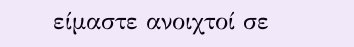είμαστε ανοιχτοί σε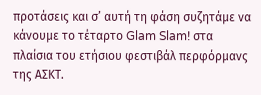προτάσεις και σ’ αυτή τη φάση συζητάμε να κάνουμε το τέταρτο Glam Slam! στα πλαίσια του ετήσιου φεστιβάλ περφόρμανς της ΑΣΚΤ.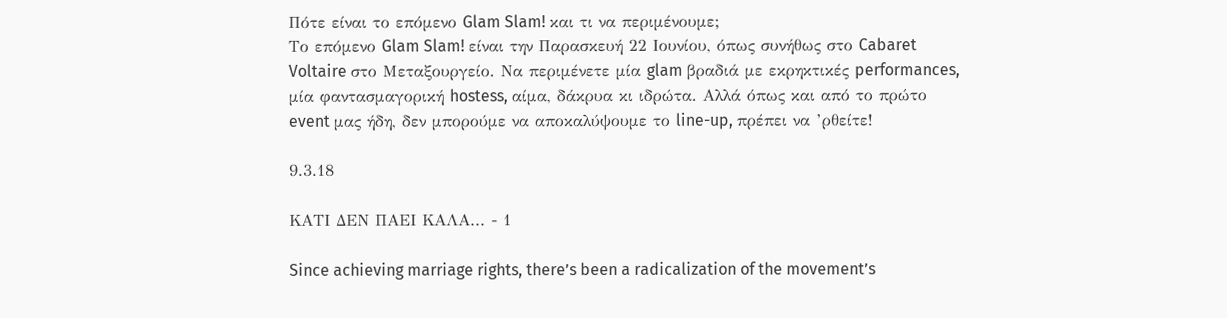Πότε είναι το επόμενο Glam Slam! και τι να περιμένουμε;
Το επόμενο Glam Slam! είναι την Παρασκευή 22 Ιουνίου, όπως συνήθως στο Cabaret Voltaire στο Μεταξουργείο. Να περιμένετε μία glam βραδιά με εκρηκτικές performances, μία φαντασμαγορική hostess, αίμα, δάκρυα κι ιδρώτα. Αλλά όπως και από το πρώτο event μας ήδη, δεν μπορούμε να αποκαλύψουμε το line-up, πρέπει να ’ρθείτε!

9.3.18

ΚΑΤΙ ΔΕΝ ΠΑΕΙ ΚΑΛΑ... - 1

Since achieving marriage rights, there’s been a radicalization of the movement’s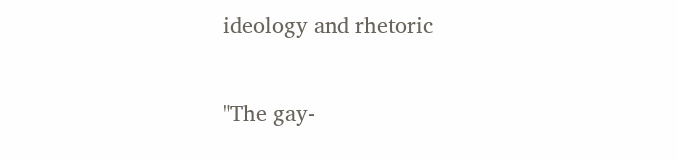ideology and rhetoric

"The gay-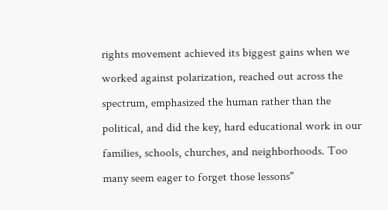rights movement achieved its biggest gains when we worked against polarization, reached out across the spectrum, emphasized the human rather than the political, and did the key, hard educational work in our families, schools, churches, and neighborhoods. Too many seem eager to forget those lessons"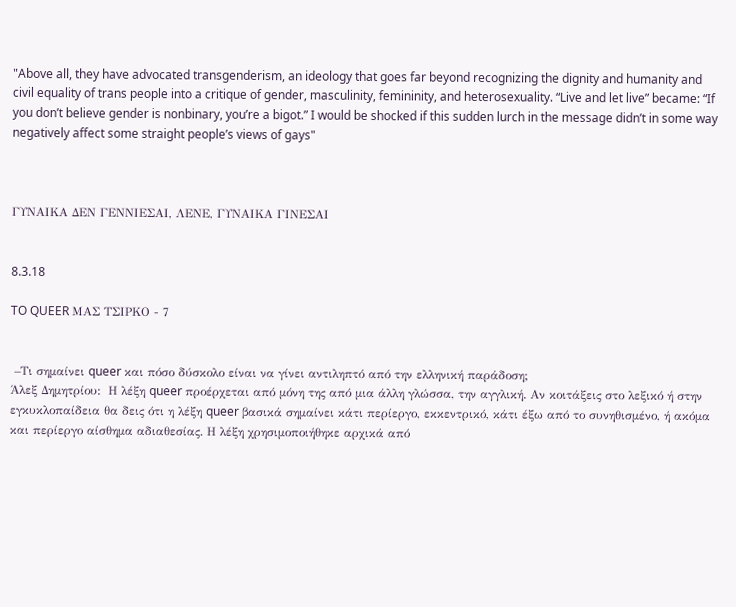"Above all, they have advocated transgenderism, an ideology that goes far beyond recognizing the dignity and humanity and civil equality of trans people into a critique of gender, masculinity, femininity, and heterosexuality. “Live and let live” became: “If you don’t believe gender is nonbinary, you’re a bigot.” I would be shocked if this sudden lurch in the message didn’t in some way negatively affect some straight people’s views of gays"



ΓΥΝΑΙΚΑ ΔΕΝ ΓΕΝΝΙΕΣΑΙ, ΛΕΝΕ, ΓΥΝΑΙΚΑ ΓΙΝΕΣΑΙ


8.3.18

TO QUEER ΜΑΣ ΤΣΙΡΚΟ - 7


 –Τι σημαίνει queer και πόσο δύσκολο είναι να γίνει αντιληπτό από την ελληνική παράδοση;
Άλεξ Δημητρίου:  Η λέξη queer προέρχεται από μόνη της από μια άλλη γλώσσα, την αγγλική. Αν κοιτάξεις στο λεξικό ή στην εγκυκλοπαίδεια θα δεις ότι η λέξη queer βασικά σημαίνει κάτι περίεργο, εκκεντρικό, κάτι έξω από το συνηθισμένο, ή ακόμα και περίεργο αίσθημα αδιαθεσίας. Η λέξη χρησιμοποιήθηκε αρχικά από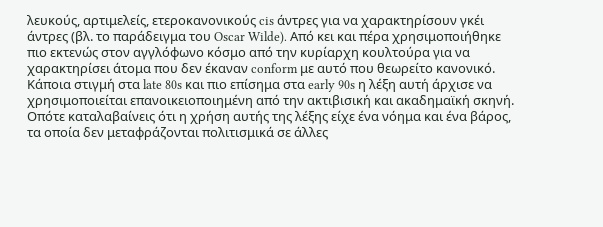λευκούς, αρτιμελείς, ετεροκανονικούς cis άντρες για να χαρακτηρίσουν γκέι άντρες (βλ. το παράδειγμα του Oscar Wilde). Από κει και πέρα χρησιμοποιήθηκε πιο εκτενώς στον αγγλόφωνο κόσμο από την κυρίαρχη κουλτούρα για να χαρακτηρίσει άτομα που δεν έκαναν conform με αυτό που θεωρείτο κανονικό.
Κάποια στιγμή στα late 80s και πιο επίσημα στα early 90s η λέξη αυτή άρχισε να χρησιμοποιείται επανοικειοποιημένη από την ακτιβισική και ακαδημαϊκή σκηνή. Οπότε καταλαβαίνεις ότι η χρήση αυτής της λέξης είχε ένα νόημα και ένα βάρος, τα οποία δεν μεταφράζονται πολιτισμικά σε άλλες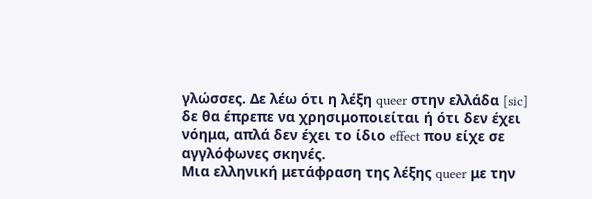γλώσσες. Δε λέω ότι η λέξη queer στην ελλάδα [sic] δε θα έπρεπε να χρησιμοποιείται ή ότι δεν έχει νόημα, απλά δεν έχει το ίδιο effect που είχε σε αγγλόφωνες σκηνές.
Μια ελληνική μετάφραση της λέξης queer με την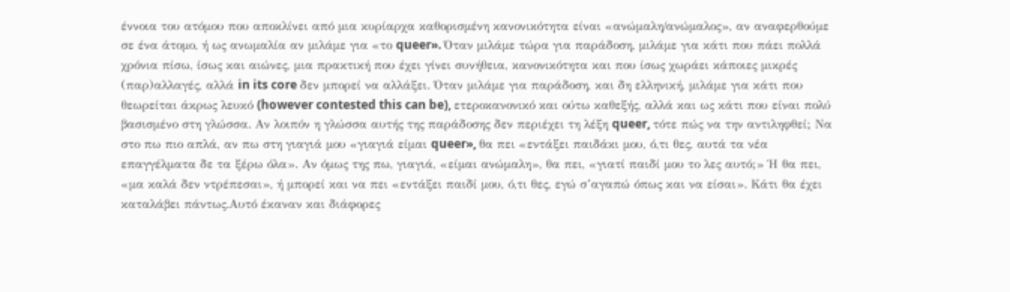έννοια του ατόμου που αποκλίνει από μια κυρίαρχα καθορισμένη κανονικότητα είναι «ανώμαλη/ανώμαλος», αν αναφερθούμε σε ένα άτομο, ή ως ανωμαλία αν μιλάμε για «το queer». Όταν μιλάμε τώρα για παράδοση, μιλάμε για κάτι που πάει πολλά χρόνια πίσω, ίσως και αιώνες, μια πρακτική που έχει γίνει συνήθεια, κανονικότητα και που ίσως χωράει κάποιες μικρές (παρ)αλλαγές, αλλά in its core δεν μπορεί να αλλάξει. Όταν μιλάμε για παράδοση, και δη ελληνική, μιλάμε για κάτι που θεωρείται άκρως λευκό (however contested this can be), ετεροκανονικό και ούτω καθεξής, αλλά και ως κάτι που είναι πολύ βασισμένο στη γλώσσα. Αν λοιπόν η γλώσσα αυτής της παράδοσης δεν περιέχει τη λέξη queer, τότε πώς να την αντιληφθεί; Να στο πω πιο απλά, αν πω στη γιαγιά μου «γιαγιά είμαι queer», θα πει «εντάξει παιδάκι μου, ό,τι θες, αυτά τα νέα επαγγέλματα δε τα ξέρω όλα». Αν όμως της πω, γιαγιά, «είμαι ανώμαλη», θα πει, «γιατί παιδί μου το λες αυτό;» Ή θα πει, «μα καλά δεν ντρέπεσαι», ή μπορεί και να πει «εντάξει παιδί μου, ό,τι θες, εγώ σ’αγαπώ όπως και να είσαι». Κάτι θα έχει καταλάβει πάντως.Αυτό έκαναν και διάφορες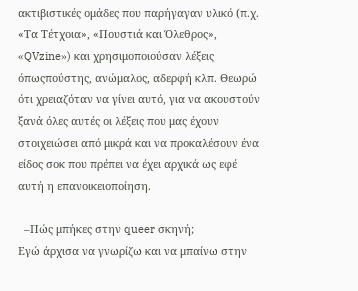ακτιβιστικές ομάδες που παρήγαγαν υλικό (π.χ. «Τα Τέτχοια», «Πουστιά και Όλεθρος», «QVzine») και χρησιμοποιούσαν λέξεις όπωςπούστης, ανώμαλος, αδερφή κλπ. Θεωρώ ότι χρειαζόταν να γίνει αυτό, για να ακουστούν ξανά όλες αυτές οι λέξεις που μας έχουν στοιχειώσει από μικρά και να προκαλέσουν ένα είδος σοκ που πρέπει να έχει αρχικά ως εφέ αυτή η επανοικειοποίηση.

  –Πώς μπήκες στην queer σκηνή;
Εγώ άρχισα να γνωρίζω και να μπαίνω στην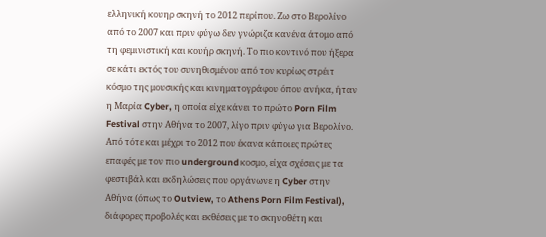ελληνική κουηρ σκηνή το 2012 περίπου. Ζω στο Βερολίνο από το 2007 και πριν φύγω δεν γνώριζα κανένα άτομο από τη φεμινιστική και κουήρ σκηνή. Το πιο κοντινό που ήξερα σε κάτι εκτός του συνηθισμένου από τον κυρίως στρέιτ κόσμο της μουσικής και κινηματογράφου όπου ανήκα, ήταν η Μαρία Cyber, η οποία είχε κάνει το πρώτο Porn Film Festival στην Αθήνα το 2007, λίγο πριν φύγω για Βερολίνο.
Από τότε και μέχρι το 2012 που έκανα κάποιες πρώτες επαφές με τον πιο underground κοσμο, είχα σχέσεις με τα φεστιβάλ και εκδηλώσεις που οργάνωνε η Cyber στην Αθήνα (όπως το Outview, το Athens Porn Film Festival), διάφορες προβολές και εκθέσεις με το σκηνοθέτη και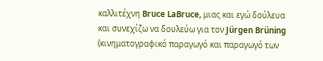καλλιτέχνη Bruce LaBruce, μιας και εγώ δούλευα και συνεχίζω να δουλεύω για τον Jürgen Brüning (κινηματογραφικό παραγωγό και παραγωγό των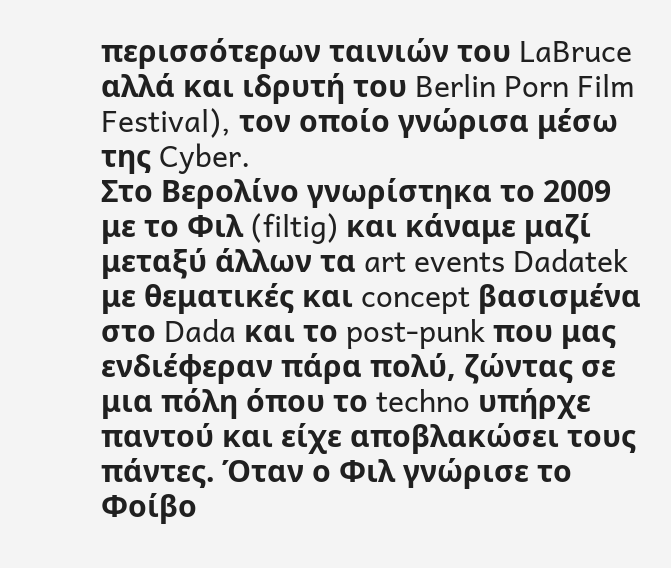περισσότερων ταινιών του LaBruce αλλά και ιδρυτή του Berlin Porn Film Festival), τον οποίο γνώρισα μέσω της Cyber.
Στο Βερολίνο γνωρίστηκα το 2009 με το Φιλ (filtig) και κάναμε μαζί μεταξύ άλλων τα art events Dadatek με θεματικές και concept βασισμένα στο Dada και το post-punk που μας ενδιέφεραν πάρα πολύ, ζώντας σε μια πόλη όπου το techno υπήρχε παντού και είχε αποβλακώσει τους πάντες. Όταν ο Φιλ γνώρισε το Φοίβο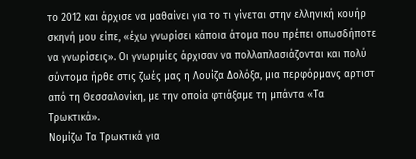το 2012 και άρχισε να μαθαίνει για το τι γίνεται στην ελληνική κουήρ σκηνή μου είπε, «έχω γνωρίσει κάποια άτομα που πρέπει οπωσδήποτε να γνωρίσεις». Οι γνωριμίες άρχισαν να πολλαπλασιάζονται και πολύ σύντομα ήρθε στις ζωές μας η Λουίζα Δολόξα, μια περφόρμανς αρτιστ από τη Θεσσαλονίκη, με την οποία φτιάξαμε τη μπάντα «Τα Τρωκτικά».
Νομίζω Τα Τρωκτικά για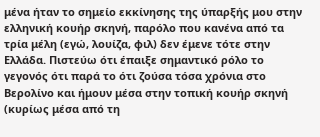μένα ήταν το σημείο εκκίνησης της ύπαρξής μου στην ελληνική κουήρ σκηνή, παρόλο που κανένα από τα τρία μέλη (εγώ, λουίζα, φιλ) δεν έμενε τότε στην Ελλάδα. Πιστεύω ότι έπαιξε σημαντικό ρόλο το γεγονός ότι παρά το ότι ζούσα τόσα χρόνια στο Βερολίνο και ήμουν μέσα στην τοπική κουήρ σκηνή (κυρίως μέσα από τη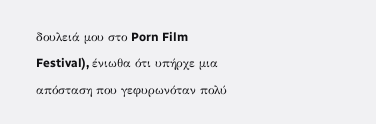δουλειά μου στο Porn Film Festival), ένιωθα ότι υπήρχε μια απόσταση που γεφυρωνόταν πολύ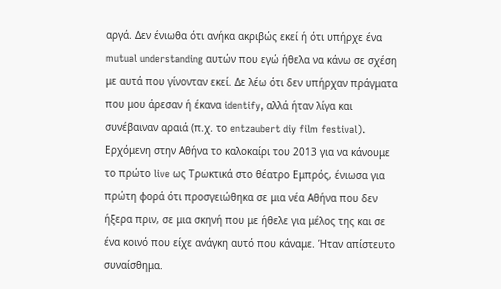αργά. Δεν ένιωθα ότι ανήκα ακριβώς εκεί ή ότι υπήρχε ένα mutual understanding αυτών που εγώ ήθελα να κάνω σε σχέση με αυτά που γίνονταν εκεί. Δε λέω ότι δεν υπήρχαν πράγματα που μου άρεσαν ή έκανα identify, αλλά ήταν λίγα και συνέβαιναν αραιά (π.χ. το entzaubert diy film festival). Ερχόμενη στην Αθήνα το καλοκαίρι του 2013 για να κάνουμε το πρώτο live ως Τρωκτικά στο θέατρο Εμπρός, ένιωσα για πρώτη φορά ότι προσγειώθηκα σε μια νέα Αθήνα που δεν ήξερα πριν, σε μια σκηνή που με ήθελε για μέλος της και σε ένα κοινό που είχε ανάγκη αυτό που κάναμε. Ήταν απίστευτο συναίσθημα.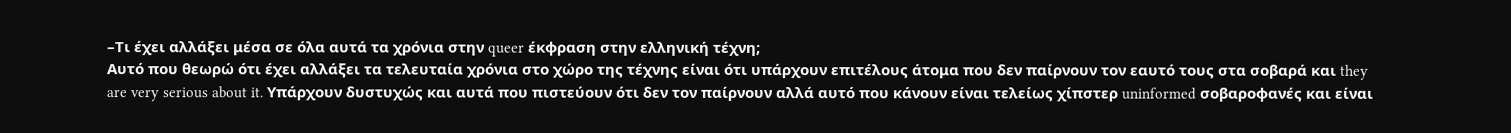–Τι έχει αλλάξει μέσα σε όλα αυτά τα χρόνια στην queer έκφραση στην ελληνική τέχνη;
Αυτό που θεωρώ ότι έχει αλλάξει τα τελευταία χρόνια στο χώρο της τέχνης είναι ότι υπάρχουν επιτέλους άτομα που δεν παίρνουν τον εαυτό τους στα σοβαρά και they are very serious about it. Υπάρχουν δυστυχώς και αυτά που πιστεύουν ότι δεν τον παίρνουν αλλά αυτό που κάνουν είναι τελείως χίπστερ uninformed σοβαροφανές και είναι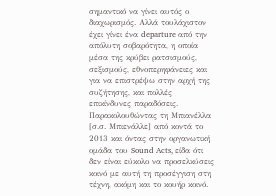σημαντικό να γίνει αυτός ο διαχωρισμός. Αλλά τουλάχιστον έχει γίνει ένα departure από την απόλυτη σοβαρότητα, η οποία μέσα της κρύβει ρατσισμούς, σεξισμούς, εθνοπερηφάνειες και για να επιστρέψω στην αρχή της συζήτησης, και πολλές επικίνδυνες παραδόσεις. Παρακολουθώντας τη Μπιανέλλα [σ.σ. Μπιενάλλε] από κοντά το 2013 και όντας στην οργανωτική ομάδα του Sound Acts, είδα ότι δεν είναι εύκολο να προσελκύσεις κοινό με αυτή τη προσέγγιση στη τέχνη, ακόμη και το κουήρ κοινό.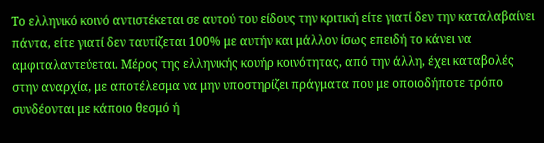Το ελληνικό κοινό αντιστέκεται σε αυτού του είδους την κριτική είτε γιατί δεν την καταλαβαίνει πάντα, είτε γιατί δεν ταυτίζεται 100% με αυτήν και μάλλον ίσως επειδή το κάνει να αμφιταλαντεύεται. Μέρος της ελληνικής κουήρ κοινότητας, από την άλλη, έχει καταβολές στην αναρχία, με αποτέλεσμα να μην υποστηρίζει πράγματα που με οποιοδήποτε τρόπο συνδέονται με κάποιο θεσμό ή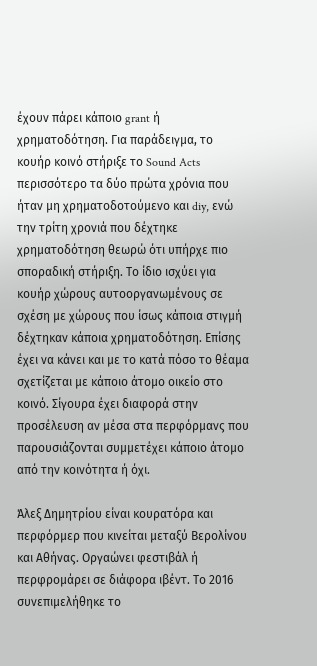έχουν πάρει κάποιο grant ή χρηματοδότηση. Για παράδειγμα, το κουήρ κοινό στήριξε το Sound Acts περισσότερο τα δύο πρώτα χρόνια που ήταν μη χρηματοδοτούμενο και diy, ενώ την τρίτη χρονιά που δέχτηκε χρηματοδότηση θεωρώ ότι υπήρχε πιο σποραδική στήριξη. Το ίδιο ισχύει για κουήρ χώρους αυτοοργανωμένους σε σχέση με χώρους που ίσως κάποια στιγμή δέχτηκαν κάποια χρηματοδότηση. Επίσης έχει να κάνει και με το κατά πόσο το θέαμα σχετίζεται με κάποιο άτομο οικείο στο κοινό. Σίγουρα έχει διαφορά στην προσέλευση αν μέσα στα περφόρμανς που παρουσιάζονται συμμετέχει κάποιο άτομο από την κοινότητα ή όχι.

Άλεξ Δημητρίου είναι κουρατόρα και περφόρμερ που κινείται μεταξύ Βερολίνου και Αθήνας. Οργαώνει φεστιβάλ ή περφρομάρει σε διάφορα ιβέντ. Το 2016 συνεπιμελήθηκε το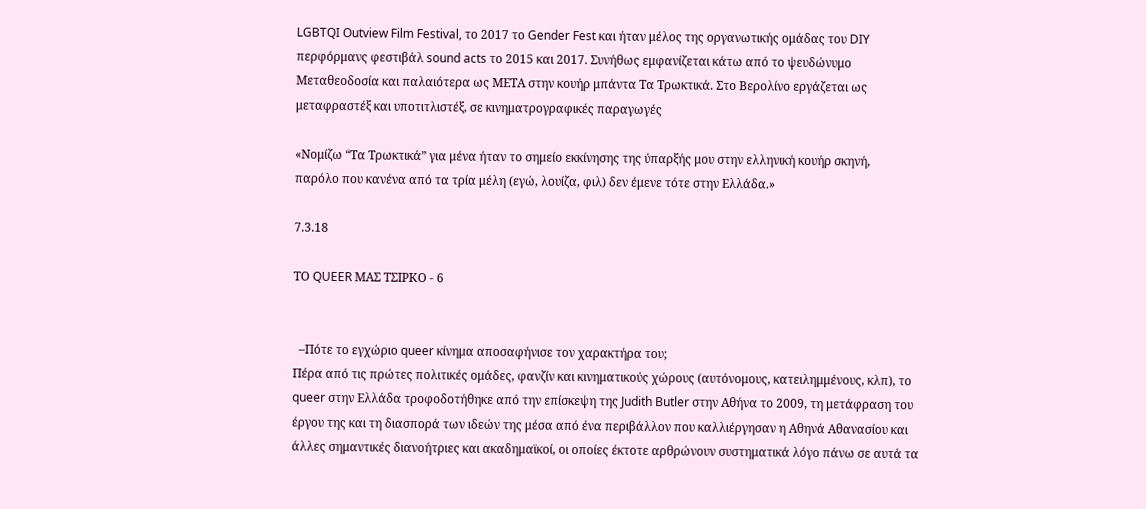LGBTQI Outview Film Festival, το 2017 το Gender Fest και ήταν μέλος της οργανωτικής ομάδας του DIY περφόρμανς φεστιβάλ sound acts το 2015 και 2017. Συνήθως εμφανίζεται κάτω από το ψευδώνυμο Μεταθεοδοσία και παλαιότερα ως ΜΕΤΑ στην κουήρ μπάντα Τα Τρωκτικά. Στο Βερολίνο εργάζεται ως μεταφραστέξ και υποτιτλιστέξ, σε κινηματρογραφικές παραγωγές

«Νομίζω “Τα Τρωκτικά” για μένα ήταν το σημείο εκκίνησης της ύπαρξής μου στην ελληνική κουήρ σκηνή,
παρόλο που κανένα από τα τρία μέλη (εγώ, λουίζα, φιλ) δεν έμενε τότε στην Ελλάδα.»

7.3.18

ΤΟ QUEER ΜΑΣ ΤΣΙΡΚΟ - 6


  –Πότε το εγχώριο queer κίνημα αποσαφήνισε τον χαρακτήρα του;
Πέρα από τις πρώτες πολιτικές ομάδες, φανζίν και κινηματικούς χώρους (αυτόνομους, κατειλημμένους, κλπ), το queer στην Ελλάδα τροφοδοτήθηκε από την επίσκεψη της Judith Butler στην Αθήνα το 2009, τη μετάφραση του έργου της και τη διασπορά των ιδεών της μέσα από ένα περιβάλλον που καλλιέργησαν η Αθηνά Αθανασίου και άλλες σημαντικές διανοήτριες και ακαδημαϊκοί, οι οποίες έκτοτε αρθρώνουν συστηματικά λόγο πάνω σε αυτά τα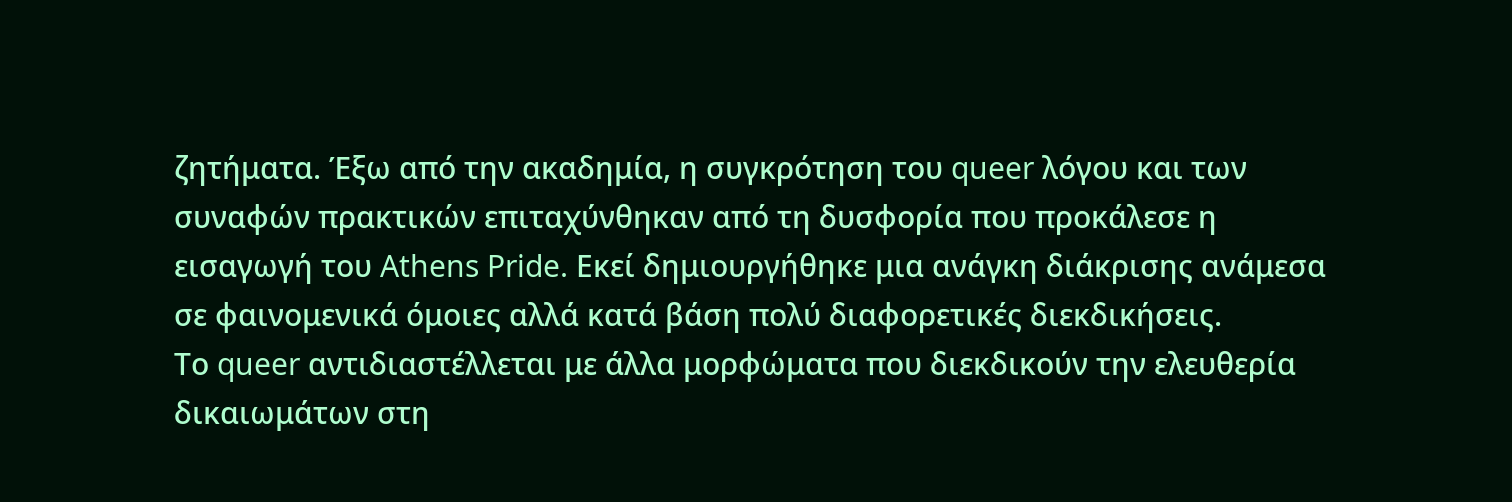ζητήματα. Έξω από την ακαδημία, η συγκρότηση του queer λόγου και των συναφών πρακτικών επιταχύνθηκαν από τη δυσφορία που προκάλεσε η εισαγωγή του Athens Pride. Εκεί δημιουργήθηκε μια ανάγκη διάκρισης ανάμεσα σε φαινομενικά όμοιες αλλά κατά βάση πολύ διαφορετικές διεκδικήσεις.
Το queer αντιδιαστέλλεται με άλλα μορφώματα που διεκδικούν την ελευθερία δικαιωμάτων στη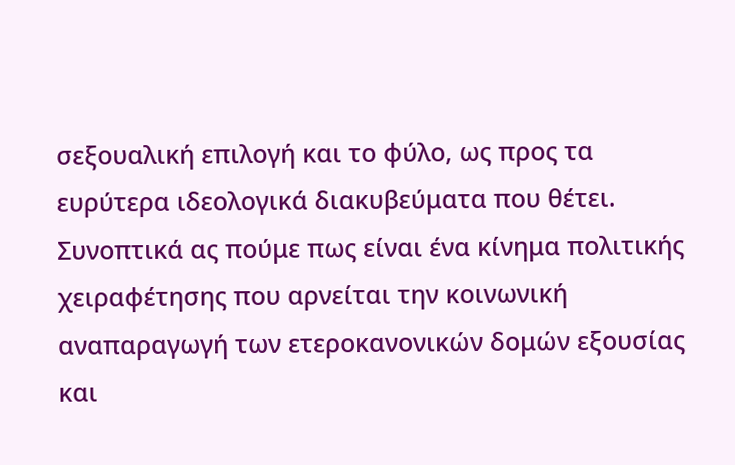σεξουαλική επιλογή και το φύλο, ως προς τα ευρύτερα ιδεολογικά διακυβεύματα που θέτει. Συνοπτικά ας πούμε πως είναι ένα κίνημα πολιτικής χειραφέτησης που αρνείται την κοινωνική αναπαραγωγή των ετεροκανονικών δομών εξουσίας και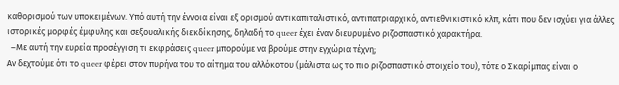καθορισμού των υποκειμένων. Υπό αυτή την έννοια είναι εξ ορισμού αντικαπιταλιστικό, αντιπατριαρχικό, αντιεθνικιστικό κλπ, κάτι που δεν ισχύει για άλλες ιστορικές μορφές έμφυλης και σεξουαλικής διεκδίκησης, δηλαδή το queer έχει έναν διευρυμένο ριζοσπαστικό χαρακτήρα.
  –Με αυτή την ευρεία προσέγγιση τι εκφράσεις queer μπορούμε να βρούμε στην εγχώρια τέχνη;
Αν δεχτούμε ότι το queer φέρει στον πυρήνα του το αίτημα του αλλόκοτου (μάλιστα ως το πιο ριζοσπαστικό στοιχείο του), τότε ο Σκαρίμπας είναι ο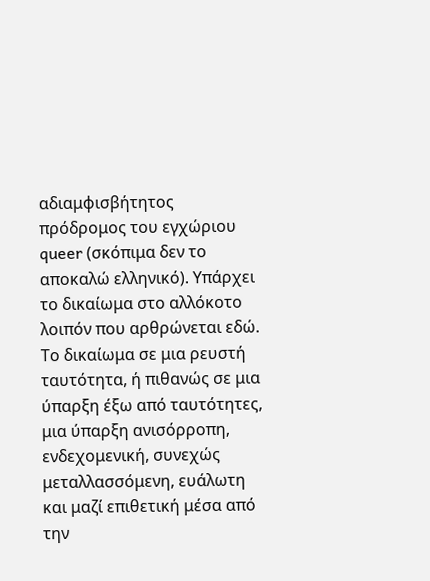αδιαμφισβήτητος πρόδρομος του εγχώριου queer (σκόπιμα δεν το αποκαλώ ελληνικό). Υπάρχει το δικαίωμα στο αλλόκοτο λοιπόν που αρθρώνεται εδώ. Το δικαίωμα σε μια ρευστή ταυτότητα, ή πιθανώς σε μια ύπαρξη έξω από ταυτότητες, μια ύπαρξη ανισόρροπη, ενδεχομενική, συνεχώς μεταλλασσόμενη, ευάλωτη και μαζί επιθετική μέσα από την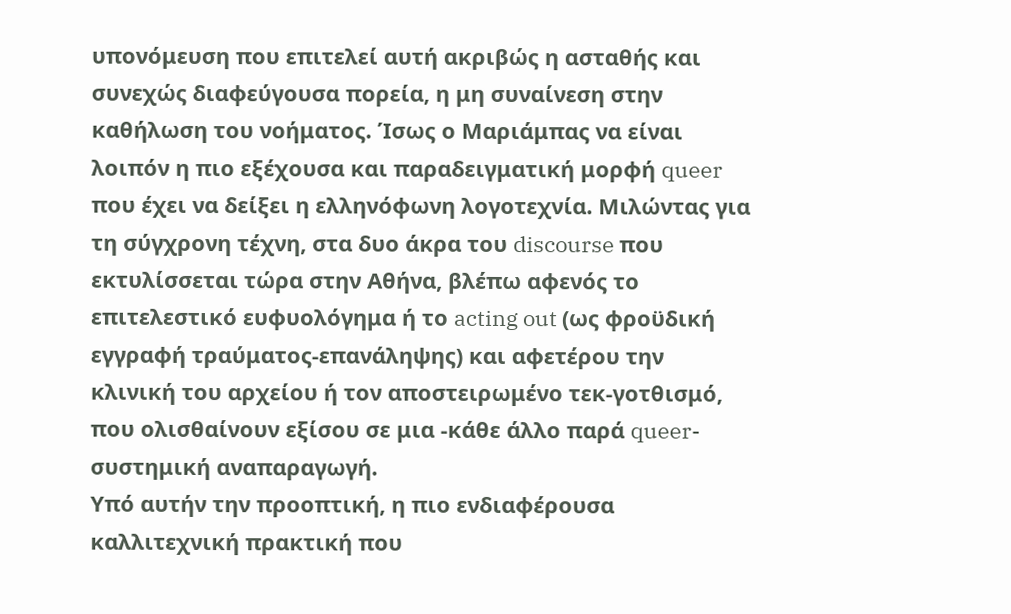υπονόμευση που επιτελεί αυτή ακριβώς η ασταθής και συνεχώς διαφεύγουσα πορεία, η μη συναίνεση στην καθήλωση του νοήματος. Ίσως ο Μαριάμπας να είναι λοιπόν η πιο εξέχουσα και παραδειγματική μορφή queer που έχει να δείξει η ελληνόφωνη λογοτεχνία. Μιλώντας για τη σύγχρονη τέχνη, στα δυο άκρα του discourse που εκτυλίσσεται τώρα στην Αθήνα, βλέπω αφενός το επιτελεστικό ευφυολόγημα ή το acting out (ως φροϋδική εγγραφή τραύματος-επανάληψης) και αφετέρου την κλινική του αρχείου ή τον αποστειρωμένο τεκ-γοτθισμό, που ολισθαίνουν εξίσου σε μια -κάθε άλλο παρά queer-συστημική αναπαραγωγή.
Υπό αυτήν την προοπτική, η πιο ενδιαφέρουσα καλλιτεχνική πρακτική που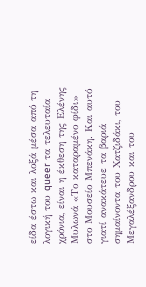είδα έστω και λοξά μέσα από τη λογική του queer τα τελευταία χρόνια, είναι η έκθεση της Ελένης Μυλωνά «Το καταραμένο φίδι» στο Μουσείο Μπενάκη. Και αυτό γιατί ανακάτευε τα βαριά σημαίνοντα του Χατζιδάκι, του Μεγαλέξανδρου και του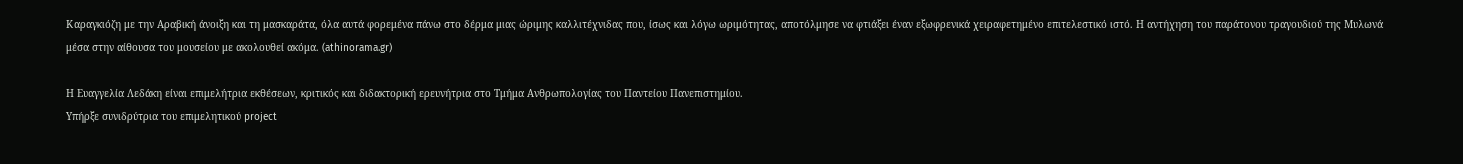Καραγκιόζη με την Αραβική άνοιξη και τη μασκαράτα, όλα αυτά φορεμένα πάνω στο δέρμα μιας ώριμης καλλιτέχνιδας που, ίσως και λόγω ωριμότητας, αποτόλμησε να φτιάξει έναν εξωφρενικά χειραφετημένο επιτελεστικό ιστό. Η αντήχηση του παράτονου τραγουδιού της Μυλωνά μέσα στην αίθουσα του μουσείου με ακολουθεί ακόμα. (athinorama.gr)

Η Ευαγγελία Λεδάκη είναι επιμελήτρια εκθέσεων, κριτικός και διδακτορική ερευνήτρια στο Τμήμα Ανθρωπολογίας του Παντείου Πανεπιστημίου.
Υπήρξε συνιδρύτρια του επιμελητικού project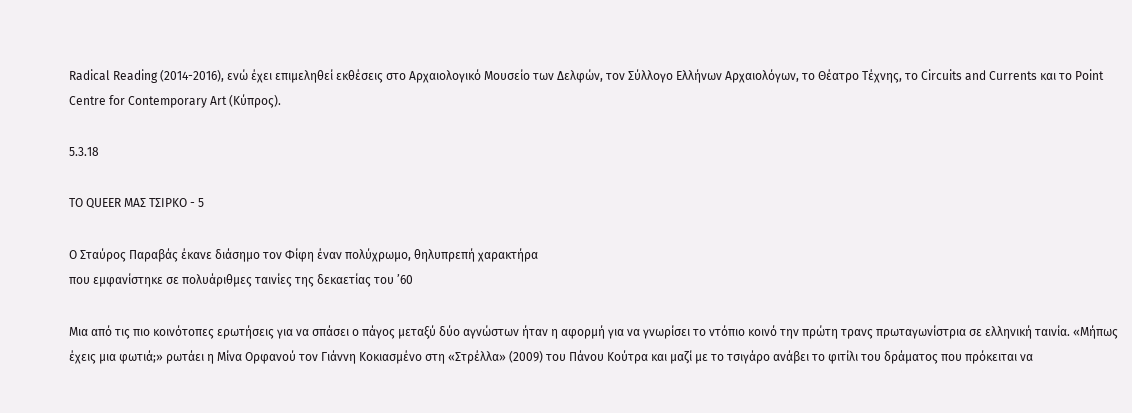Radical Reading (2014-2016), ενώ έχει επιμεληθεί εκθέσεις στο Αρχαιολογικό Μουσείο των Δελφών, τον Σύλλογο Ελλήνων Αρχαιολόγων, το Θέατρο Τέχνης, το Circuits and Currents και το Point Centre for Contemporary Art (Κύπρος).

5.3.18

ΤΟ QUEER ΜΑΣ ΤΣΙΡΚΟ - 5

Ο Σταύρος Παραβάς έκανε διάσημο τον Φίφη έναν πολύχρωμο, θηλυπρεπή χαρακτήρα
που εμφανίστηκε σε πολυάριθμες ταινίες της δεκαετίας του ’60

Μια από τις πιο κοινότοπες ερωτήσεις για να σπάσει ο πάγος μεταξύ δύο αγνώστων ήταν η αφορμή για να γνωρίσει το ντόπιο κοινό την πρώτη τρανς πρωταγωνίστρια σε ελληνική ταινία. «Μήπως έχεις μια φωτιά;» ρωτάει η Μίνα Ορφανού τον Γιάννη Κοκιασμένο στη «Στρέλλα» (2009) του Πάνου Κούτρα και μαζί με το τσιγάρο ανάβει το φιτίλι του δράματος που πρόκειται να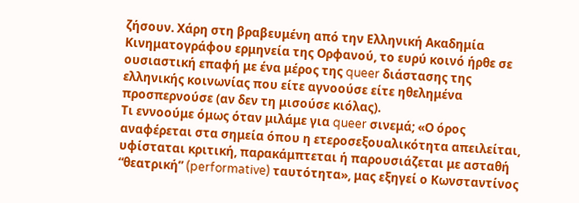ζήσουν. Χάρη στη βραβευμένη από την Ελληνική Ακαδημία Κινηματογράφου ερμηνεία της Ορφανού, το ευρύ κοινό ήρθε σε ουσιαστική επαφή με ένα μέρος της queer διάστασης της ελληνικής κοινωνίας που είτε αγνοούσε είτε ηθελημένα προσπερνούσε (αν δεν τη μισούσε κιόλας).
Τι εννοούμε όμως όταν μιλάμε για queer σινεμά; «Ο όρος αναφέρεται στα σημεία όπου η ετεροσεξουαλικότητα απειλείται, υφίσταται κριτική, παρακάμπτεται ή παρουσιάζεται με ασταθή “θεατρική” (performative) ταυτότητα», μας εξηγεί ο Κωνσταντίνος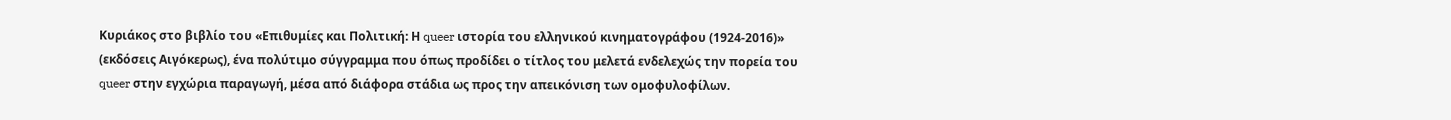Κυριάκος στο βιβλίο του «Επιθυμίες και Πολιτική: Η queer ιστορία του ελληνικού κινηματογράφου (1924-2016)» (εκδόσεις Αιγόκερως), ένα πολύτιμο σύγγραμμα που όπως προδίδει ο τίτλος του μελετά ενδελεχώς την πορεία του queer στην εγχώρια παραγωγή, μέσα από διάφορα στάδια ως προς την απεικόνιση των ομοφυλοφίλων.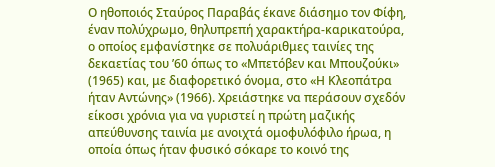Ο ηθοποιός Σταύρος Παραβάς έκανε διάσημο τον Φίφη, έναν πολύχρωμο, θηλυπρεπή χαρακτήρα-καρικατούρα, ο οποίος εμφανίστηκε σε πολυάριθμες ταινίες της δεκαετίας του ’60 όπως το «Μπετόβεν και Μπουζούκι» (1965) και, με διαφορετικό όνομα, στο «Η Κλεοπάτρα ήταν Αντώνης» (1966). Χρειάστηκε να περάσουν σχεδόν είκοσι χρόνια για να γυριστεί η πρώτη μαζικής απεύθυνσης ταινία με ανοιχτά ομοφυλόφιλο ήρωα, η οποία όπως ήταν φυσικό σόκαρε το κοινό της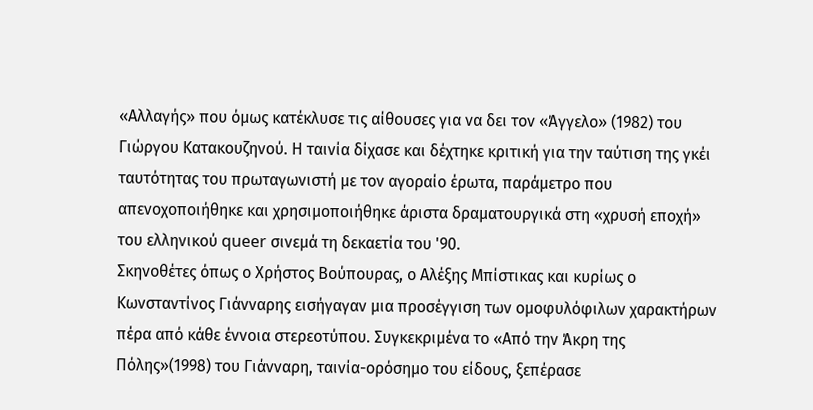«Αλλαγής» που όμως κατέκλυσε τις αίθουσες για να δει τον «Άγγελο» (1982) του Γιώργου Κατακουζηνού. Η ταινία δίχασε και δέχτηκε κριτική για την ταύτιση της γκέι ταυτότητας του πρωταγωνιστή με τον αγοραίο έρωτα, παράμετρο που απενοχοποιήθηκε και χρησιμοποιήθηκε άριστα δραματουργικά στη «χρυσή εποχή» του ελληνικού queer σινεμά τη δεκαετία του '90.
Σκηνοθέτες όπως ο Χρήστος Βούπουρας, ο Αλέξης Μπίστικας και κυρίως ο Κωνσταντίνος Γιάνναρης εισήγαγαν μια προσέγγιση των ομοφυλόφιλων χαρακτήρων πέρα από κάθε έννοια στερεοτύπου. Συγκεκριμένα το «Από την Άκρη της Πόλης»(1998) του Γιάνναρη, ταινία-ορόσημο του είδους, ξεπέρασε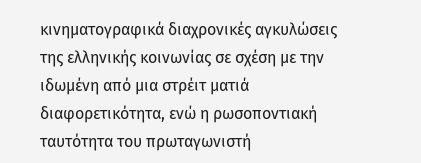κινηματογραφικά διαχρονικές αγκυλώσεις της ελληνικής κοινωνίας σε σχέση με την ιδωμένη από μια στρέιτ ματιά διαφορετικότητα, ενώ η ρωσοποντιακή ταυτότητα του πρωταγωνιστή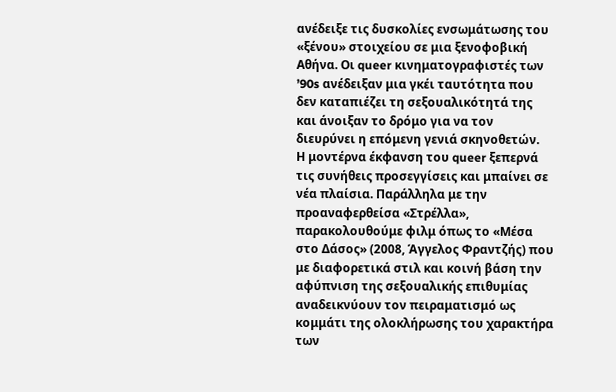ανέδειξε τις δυσκολίες ενσωμάτωσης του «ξένου» στοιχείου σε μια ξενοφοβική Αθήνα. Οι queer κινηματογραφιστές των ’90s ανέδειξαν μια γκέι ταυτότητα που δεν καταπιέζει τη σεξουαλικότητά της και άνοιξαν το δρόμο για να τον διευρύνει η επόμενη γενιά σκηνοθετών.
Η μοντέρνα έκφανση του queer ξεπερνά τις συνήθεις προσεγγίσεις και μπαίνει σε νέα πλαίσια. Παράλληλα με την προαναφερθείσα «Στρέλλα», παρακολουθούμε φιλμ όπως το «Μέσα στο Δάσος» (2008, Άγγελος Φραντζής) που με διαφορετικά στιλ και κοινή βάση την αφύπνιση της σεξουαλικής επιθυμίας αναδεικνύουν τον πειραματισμό ως κομμάτι της ολοκλήρωσης του χαρακτήρα των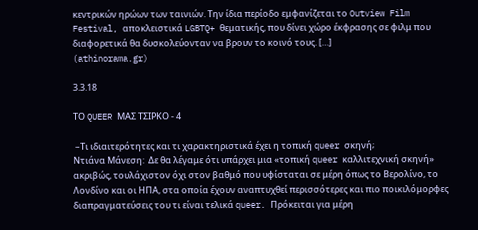κεντρικών ηρώων των ταινιών. Την ίδια περίοδο εμφανίζεται το Outview Film Festival, αποκλειστικά LGBTQ+ θεματικής, που δίνει χώρο έκφρασης σε φιλμ που διαφορετικά θα δυσκολεύονταν να βρουν το κοινό τους. […]
(athinorama.gr)

3.3.18

ΤΟ QUEER ΜΑΣ ΤΣΙΡΚΟ - 4

 –Τι ιδιαιτερότητες και τι χαρακτηριστικά έχει η τοπική queer σκηνή;
Ντιάνα Μάνεση:  Δε θα λέγαμε ότι υπάρχει μια «τοπική queer καλλιτεχνική σκηνή» ακριβώς, τουλάχιστον όχι στον βαθμό που υφίσταται σε μέρη όπως το Βερολίνο, το Λονδίνο και οι ΗΠΑ, στα οποία έχουν αναπτυχθεί περισσότερες και πιο ποικιλόμορφες διαπραγματεύσεις του τι είναι τελικά queer. Πρόκειται για μέρη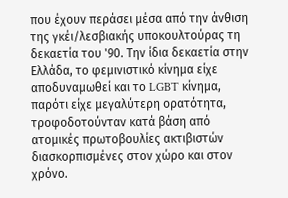που έχουν περάσει μέσα από την άνθιση της γκέι/λεσβιακής υποκουλτούρας τη δεκαετία του '90. Την ίδια δεκαετία στην Ελλάδα, το φεμινιστικό κίνημα είχε αποδυναμωθεί και το LGBT κίνημα, παρότι είχε μεγαλύτερη ορατότητα, τροφοδοτούνταν κατά βάση από ατομικές πρωτοβουλίες ακτιβιστών διασκορπισμένες στον χώρο και στον χρόνο.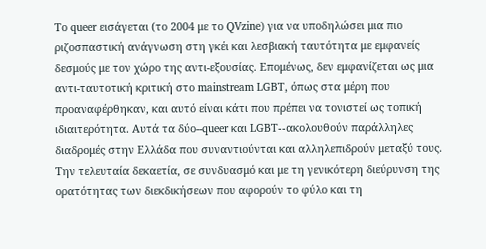Το queer εισάγεται (το 2004 με το QVzine) για να υποδηλώσει μια πιο ριζοσπαστική ανάγνωση στη γκέι και λεσβιακή ταυτότητα με εμφανείς δεσμούς με τον χώρο της αντι-εξουσίας. Επομένως, δεν εμφανίζεται ως μια αντι-ταυτοτική κριτική στο mainstream LGBT, όπως στα μέρη που προαναφέρθηκαν, και αυτό είναι κάτι που πρέπει να τονιστεί ως τοπική ιδιαιτερότητα. Αυτά τα δύο--queer και LGBT--ακολουθούν παράλληλες διαδρομές στην Ελλάδα που συναντιούνται και αλληλεπιδρούν μεταξύ τους. Την τελευταία δεκαετία, σε συνδυασμό και με τη γενικότερη διεύρυνση της ορατότητας των διεκδικήσεων που αφορούν το φύλο και τη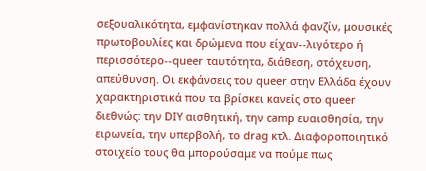σεξουαλικότητα, εμφανίστηκαν πολλά φανζίν, μουσικές πρωτοβουλίες και δρώμενα που είχαν--λιγότερο ή περισσότερο--queer ταυτότητα, διάθεση, στόχευση, απεύθυνση. Οι εκφάνσεις του queer στην Ελλάδα έχουν χαρακτηριστικά που τα βρίσκει κανείς στο queer διεθνώς: την DIY αισθητική, την camp ευαισθησία, την ειρωνεία, την υπερβολή, το drag κτλ. Διαφοροποιητικό στοιχείο τους θα μπορούσαμε να πούμε πως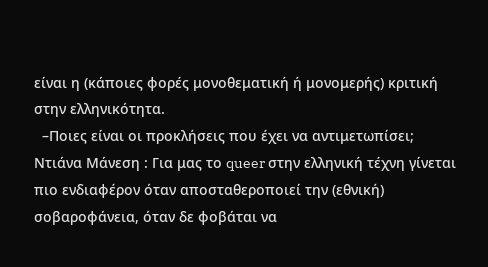είναι η (κάποιες φορές μονοθεματική ή μονομερής) κριτική στην ελληνικότητα.
  –Ποιες είναι οι προκλήσεις που έχει να αντιμετωπίσει;
Ντιάνα Μάνεση : Για μας το queer στην ελληνική τέχνη γίνεται πιο ενδιαφέρον όταν αποσταθεροποιεί την (εθνική) σοβαροφάνεια, όταν δε φοβάται να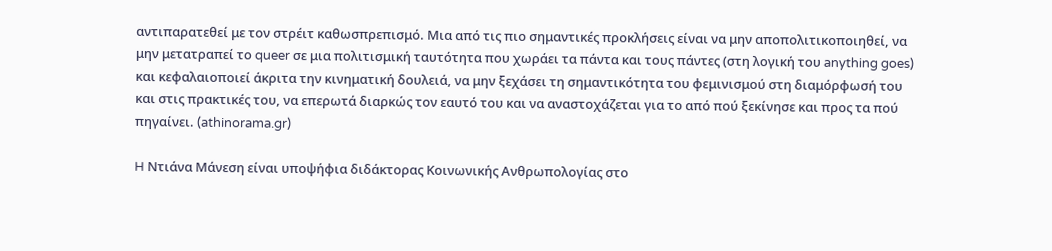αντιπαρατεθεί με τον στρέιτ καθωσπρεπισμό. Μια από τις πιο σημαντικές προκλήσεις είναι να μην αποπολιτικοποιηθεί, να μην μετατραπεί το queer σε μια πολιτισμική ταυτότητα που χωράει τα πάντα και τους πάντες (στη λογική του anything goes) και κεφαλαιοποιεί άκριτα την κινηματική δουλειά, να μην ξεχάσει τη σημαντικότητα του φεμινισμού στη διαμόρφωσή του και στις πρακτικές του, να επερωτά διαρκώς τον εαυτό του και να αναστοχάζεται για το από πού ξεκίνησε και προς τα πού πηγαίνει. (athinorama.gr)

H Ντιάνα Μάνεση είναι υποψήφια διδάκτορας Κοινωνικής Ανθρωπολογίας στο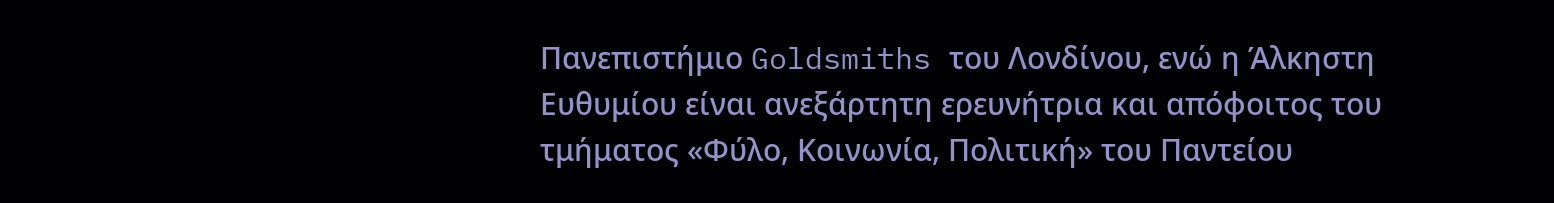Πανεπιστήμιο Goldsmiths του Λονδίνου, ενώ η Άλκηστη Ευθυμίου είναι ανεξάρτητη ερευνήτρια και απόφοιτος του τμήματος «Φύλο, Κοινωνία, Πολιτική» του Παντείου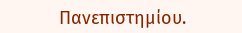Πανεπιστημίου.